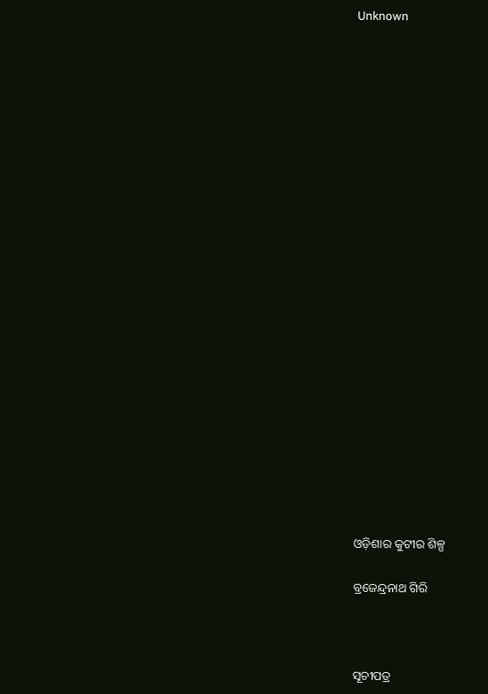Unknown























ଓଡ଼ିଶାର କୁଟୀର ଶିଳ୍ପ

ବ୍ରଜେନ୍ଦ୍ରନାଥ ଗିରି



ସୂଚୀପତ୍ର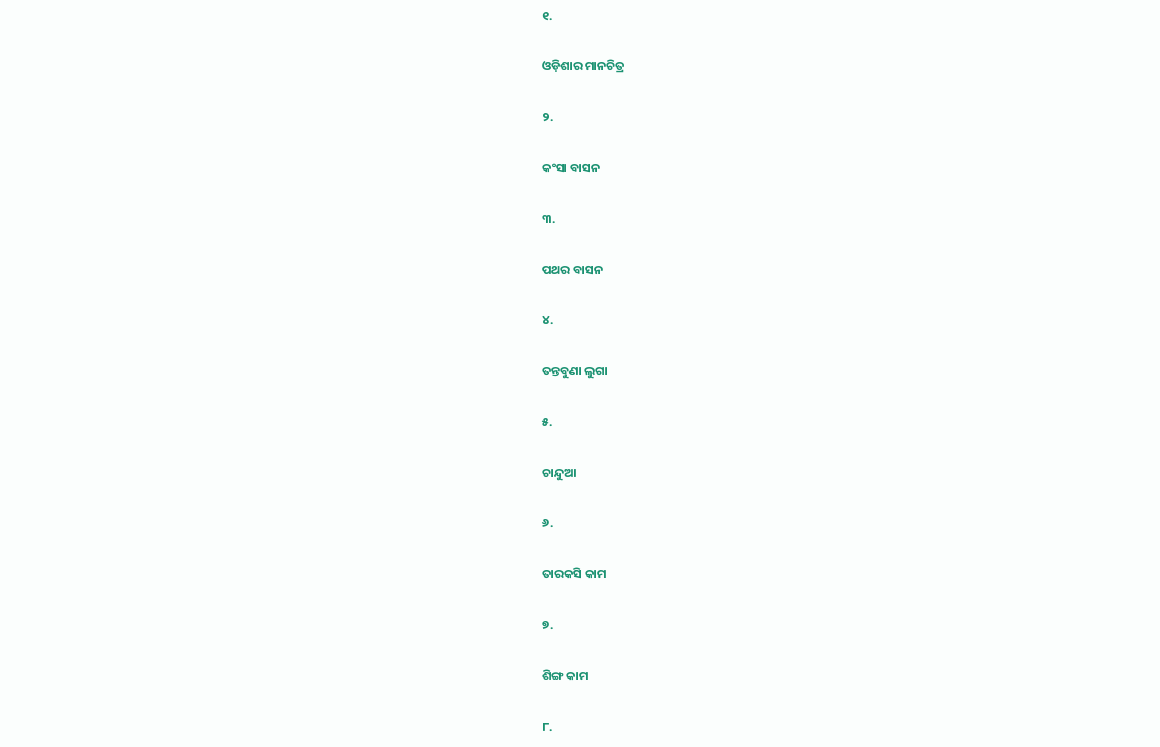୧.

ଓଡ଼ିଶାର ମାନଚିତ୍ର

୨.

କଂସା ବାସନ

୩.

ପଥର ବାସନ

୪.

ତନ୍ତବୁଣା ଲୁଗା

୫.

ଚାନ୍ଦୁଆ

୬.

ତାରକସି କାମ

୭.

ଶିଙ୍ଗ କାମ

୮.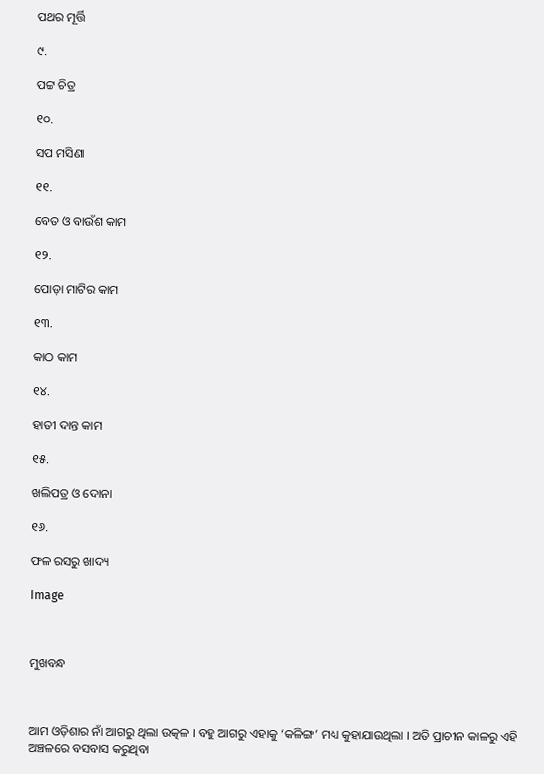ପଥର ମୂର୍ତ୍ତି

୯.

ପଟ୍ଟ ଚିତ୍ର

୧୦.

ସପ ମସିଣା

୧୧.

ବେତ ଓ ବାଉଁଶ କାମ

୧୨.

ପୋଡ଼ା ମାଟିର କାମ

୧୩.

କାଠ କାମ

୧୪.

ହାତୀ ଦାନ୍ତ କାମ

୧୫.

ଖଲିପତ୍ର ଓ ଦୋନା

୧୬.

ଫଳ ରସରୁ ଖାଦ୍ୟ

Image



ମୁଖବନ୍ଧ



ଆମ ଓଡ଼ିଶାର ନାଁ ଆଗରୁ ଥିଲା ଉତ୍କଳ । ବହୁ ଆଗରୁ ଏହାକୁ ‘କଳିଙ୍ଗ’ ମଧ୍ୟ କୁହାଯାଉଥିଲା । ଅତି ପ୍ରାଚୀନ କାଳରୁ ଏହି ଅଞ୍ଚଳରେ ବସବାସ କରୁଥିବା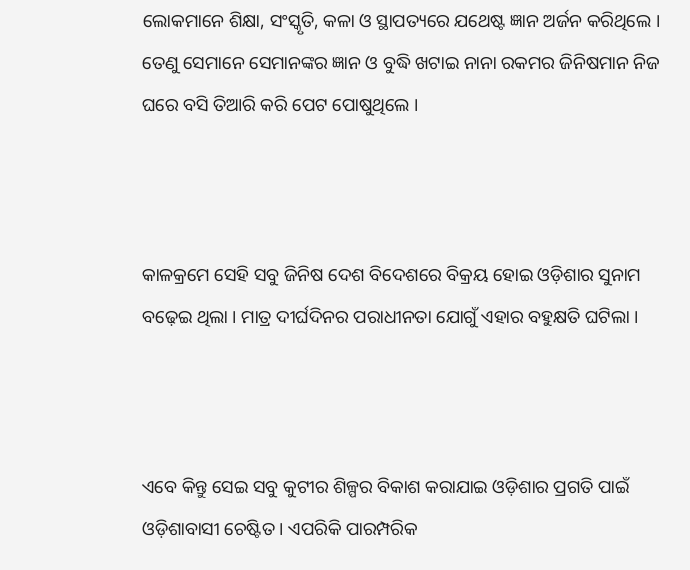ଲୋକମାନେ ଶିକ୍ଷା, ସଂସ୍କୃତି, କଳା ଓ ସ୍ଥାପତ୍ୟରେ ଯଥେଷ୍ଟ ଜ୍ଞାନ ଅର୍ଜନ କରିଥିଲେ । ତେଣୁ ସେମାନେ ସେମାନଙ୍କର ଜ୍ଞାନ ଓ ବୁଦ୍ଧି ଖଟାଇ ନାନା ରକମର ଜିନିଷମାନ ନିଜ ଘରେ ବସି ତିଆରି କରି ପେଟ ପୋଷୁଥିଲେ ।



କାଳକ୍ରମେ ସେହି ସବୁ ଜିନିଷ ଦେଶ ବିଦେଶରେ ବିକ୍ରୟ ହୋଇ ଓଡ଼ିଶାର ସୁନାମ ବଢ଼େଇ ଥିଲା । ମାତ୍ର ଦୀର୍ଘଦିନର ପରାଧୀନତା ଯୋଗୁଁ ଏହାର ବହୁକ୍ଷତି ଘଟିଲା ।



ଏବେ କିନ୍ତୁ ସେଇ ସବୁ କୁଟୀର ଶିଳ୍ପର ବିକାଶ କରାଯାଇ ଓଡ଼ିଶାର ପ୍ରଗତି ପାଇଁ ଓଡ଼ିଶାବାସୀ ଚେଷ୍ଟିତ । ଏପରିକି ପାରମ୍ପରିକ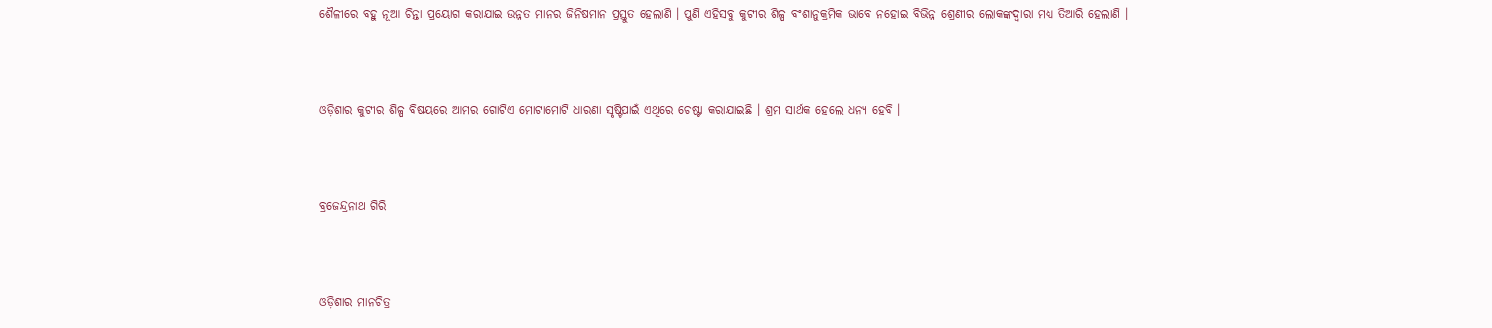ଶୈଳୀରେ ବହୁ ନୂଆ ଚିନ୍ତା ପ୍ରୟୋଗ କରାଯାଇ ଉନ୍ନତ ମାନର ଜିନିଷମାନ ପ୍ରସ୍ତୁତ ହେଲାଣି । ପୁଣି ଏହିସବୁ କୁଟୀର ଶିଳ୍ପ ବଂଶାନୁକ୍ରମିକ ଭାବେ ନହୋଇ ବିଭିନ୍ନ ଶ୍ରେଣୀର ଲୋକଙ୍କଦ୍ୱାରା ମଧ୍ୟ ତିଆରି ହେଲାଣି ।



ଓଡ଼ିଶାର କୁଟୀର ଶିଳ୍ପ ବିଷୟରେ ଆମର ଗୋଟିଏ ମୋଟାମୋଟି ଧାରଣା ସୃଷ୍ଟିପାଇଁ ଏଥିରେ ଚେଷ୍ଟା କରାଯାଇଛି । ଶ୍ରମ ସାର୍ଥକ ହେଲେ ଧନ୍ୟ ହେବି ।



ବ୍ରଜେନ୍ଦ୍ରନାଥ ଗିରି



ଓଡ଼ିଶାର ମାନଚିତ୍ର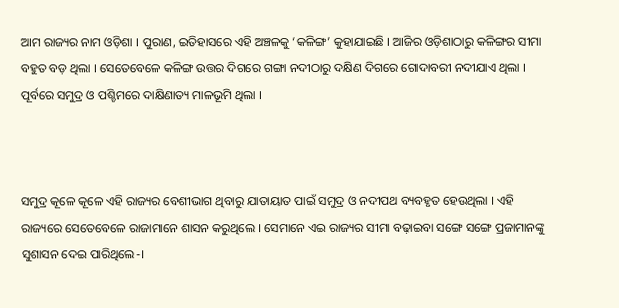ଆମ ରାଜ୍ୟର ନାମ ଓଡ଼ିଶା । ପୁରାଣ, ଇତିହାସରେ ଏହି ଅଞ୍ଚଳକୁ ‘କଳିଙ୍ଗ’ କୁହାଯାଇଛି । ଆଜିର ଓଡ଼ିଶାଠାରୁ କଳିଙ୍ଗର ସୀମା ବହୁତ ବଡ଼ ଥିଲା । ସେତେବେଳେ କଳିଙ୍ଗ ଉତ୍ତର ଦିଗରେ ଗଙ୍ଗା ନଦୀଠାରୁ ଦକ୍ଷିଣ ଦିଗରେ ଗୋଦାବରୀ ନଦୀଯାଏ ଥିଲା । ପୂର୍ବରେ ସମୁଦ୍ର ଓ ପଶ୍ଚିମରେ ଦାକ୍ଷିଣାତ୍ୟ ମାଳଭୂମି ଥିଲା ।



ସମୁଦ୍ର କୂଳେ କୂଳେ ଏହି ରାଜ୍ୟର ବେଶୀଭାଗ ଥିବାରୁ ଯାତାୟାତ ପାଇଁ ସମୁଦ୍ର ଓ ନଦୀପଥ ବ୍ୟବହୃତ ହେଉଥିଲା । ଏହି ରାଜ୍ୟରେ ସେତେବେଳେ ରାଜାମାନେ ଶାସନ କରୁଥିଲେ । ସେମାନେ ଏଇ ରାଜ୍ୟର ସୀମା ବଢ଼ାଇବା ସଙ୍ଗେ ସଙ୍ଗେ ପ୍ରଜାମାନଙ୍କୁ ସୁଶାସନ ଦେଇ ପାରିଥିଲେ-।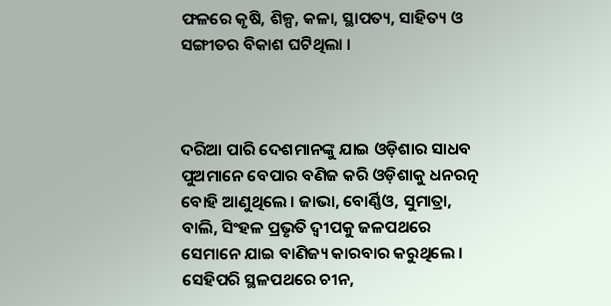ଫଳରେ କୃଷି, ଶିଳ୍ପ, କଳା, ସ୍ଥାପତ୍ୟ, ସାହିତ୍ୟ ଓ ସଙ୍ଗୀତର ବିକାଶ ଘଟିଥିଲା ।



ଦରିଆ ପାରି ଦେଶମାନଙ୍କୁ ଯାଇ ଓଡ଼ିଶାର ସାଧବ ପୁଅମାନେ ବେପାର ବଣିଜ କରି ଓଡ଼ିଶାକୁ ଧନରତ୍ନ ବୋହି ଆଣୁଥିଲେ । ଜାଭା, ବୋର୍ଣ୍ଣିଓ, ସୁମାତ୍ରା, ବାଲି, ସିଂହଳ ପ୍ରଭୃତି ଦ୍ଵୀପକୁ ଜଳପଥରେ ସେମାନେ ଯାଇ ବାଣିଜ୍ୟ କାରବାର କରୁଥିଲେ । ସେହିପରି ସ୍ଥଳପଥରେ ଚୀନ,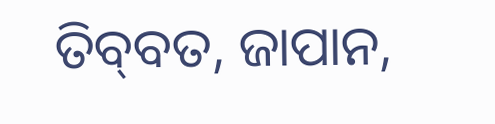ତିବ୍‍ବତ, ଜାପାନ,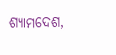ଶ୍ୟାମଦେଶ,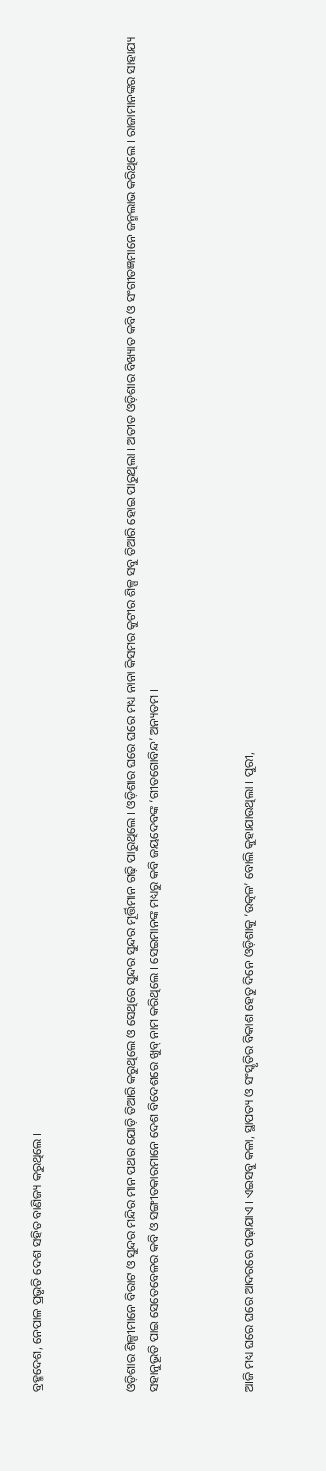ବ୍ରହ୍ମଦେଶ, ନେପାଳ ପ୍ରଭୃତି ଦେଶ ସହିତ ବାଣିଜ୍ୟ କରୁଥିଲେ ।



ଓଡ଼ିଶାର ଶିଳ୍ପୀମାନେ ବିରାଟ ଓ ସୁନ୍ଦର ମନ୍ଦିର ମାନ ପଥର ଯୋଡ଼ି ତିଆରି କରୁଥିଲେ ଓ ସେଥିରେ ସୁନ୍ଦର ସୁନ୍ଦର ମୂର୍ତ୍ତିମାନ ଗଢ଼ି ପାରୁଥିଲେ । ଓଡ଼ିଶାର ଘରେ ଘରେ ମଧ୍ୟ ନାନା କିସମର କୁଟୀର ଶିଳ୍ପ ସବୁ ତିଆରି ହୋଇ ପାରୁଥିଲା । ଅତୀତ ଓଡ଼ିଶାର ବିଖ୍ୟାତ କବି ଓ ସଂଗୀତଜ୍ଞମାନେ ଜନ୍ମଲାଭ କରିଥିଲେ । ରାଜାମାନଙ୍କର ସାହାଯ୍ୟ ସହାନୁଭୂତି ପାଇ ସେତେବେଳର କବି ଓ ସଙ୍ଗୀତକାରମାନେ ଦେଶ ବିଦେଶରେ ଖୁବ୍ ନାମ କରିଥିଲେ । ସେଇମାନଙ୍କ ମଧ୍ୟରୁ କବି ଜୟଦେବଙ୍କ ‘ଗୀତଗୋବିନ୍ଦ’ ଅନ୍ୟତମ ।



ଆଜି ମଧ୍ୟ ଘରେ ଘରେ ଆଦରରେ ପଢ଼ାଯାଏ । ଏଇସବୁ କଳା, ସ୍ଥାପତ୍ୟ ଓ ସଂସ୍କୃତିର ବିକାଶ ହେତୁ ଦିନେ ଓଡ଼ିଶାକୁ ‘ଉତ୍କଳ’ ବୋଲି କୁହାଯାଉଥିଲା । ପୁରୀ,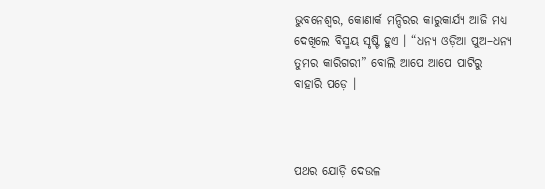ଭୁବନେଶ୍ୱର, କୋଣାର୍କ ମନ୍ଦିରର କାରୁକାର୍ଯ୍ୟ ଆଜି ମଧ୍ୟ ଦେଖିଲେ ବିସ୍ମୟ ସୃଷ୍ଟି ହୁଏ । “ଧନ୍ୟ ଓଡ଼ିଆ ପୁଅ–ଧନ୍ୟ ତୁମର କାରିଗରୀ” ବୋଲି ଆପେ ଆପେ ପାଟିରୁ ବାହାରି ପଡ଼େ ।



ପଥର ଯୋଡ଼ି ଦେଉଳ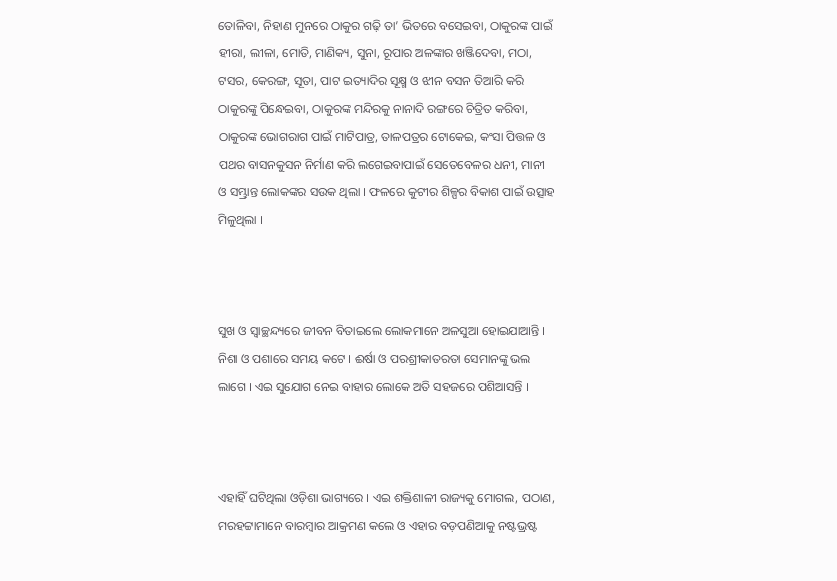ତୋଳିବା, ନିହାଣ ମୁନରେ ଠାକୁର ଗଢ଼ି ତା’ ଭିତରେ ବସେଇବା, ଠାକୁରଙ୍କ ପାଇଁ ହୀରା, ଲୀଳା, ମୋତି, ମାଣିକ୍ୟ, ସୁନା, ରୂପାର ଅଳଙ୍କାର ଖଞ୍ଜିଦେବା, ମଠା, ଟସର, କେରଙ୍ଗ, ସୂତା, ପାଟ ଇତ୍ୟାଦିର ସୂକ୍ଷ୍ମ ଓ ଝୀନ ବସନ ତିଆରି କରି ଠାକୁରଙ୍କୁ ପିନ୍ଧେଇବା, ଠାକୁରଙ୍କ ମନ୍ଦିରକୁ ନାନାଦି ରଙ୍ଗରେ ଚିତ୍ରିତ କରିବା, ଠାକୁରଙ୍କ ଭୋଗରାଗ ପାଇଁ ମାଟିପାତ୍ର, ତାଳପତ୍ରର ଟୋକେଇ, କଂସା ପିତ୍ତଳ ଓ ପଥର ବାସନକୁସନ ନିର୍ମାଣ କରି ଲଗେଇବାପାଇଁ ସେତେବେଳର ଧନୀ, ମାନୀ ଓ ସମ୍ଭ୍ରାନ୍ତ ଲୋକଙ୍କର ସଉକ ଥିଲା । ଫଳରେ କୁଟୀର ଶିଳ୍ପର ବିକାଶ ପାଇଁ ଉତ୍ସାହ ମିଳୁଥିଲା ।



ସୁଖ ଓ ସ୍ଵାଚ୍ଛନ୍ଦ୍ୟରେ ଜୀବନ ବିତାଇଲେ ଲୋକମାନେ ଅଳସୁଆ ହୋଇଯାଆନ୍ତି । ନିଶା ଓ ପଶାରେ ସମୟ କଟେ । ଈର୍ଷା ଓ ପରଶ୍ରୀକାତରତା ସେମାନଙ୍କୁ ଭଲ ଲାଗେ । ଏଇ ସୁଯୋଗ ନେଇ ବାହାର ଲୋକେ ଅତି ସହଜରେ ପଶିଆସନ୍ତି ।



ଏହାହିଁ ଘଟିଥିଲା ଓଡ଼ିଶା ଭାଗ୍ୟରେ । ଏଇ ଶକ୍ତିଶାଳୀ ରାଜ୍ୟକୁ ମୋଗଲ, ପଠାଣ, ମରହଟ୍ଟାମାନେ ବାରମ୍ବାର ଆକ୍ରମଣ କଲେ ଓ ଏହାର ବଡ଼ପଣିଆକୁ ନଷ୍ଟଭ୍ରଷ୍ଟ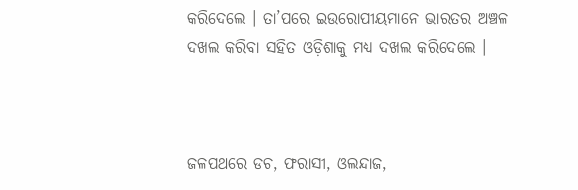କରିଦେଲେ । ତା’ପରେ ଇଉରୋପୀୟମାନେ ଭାରତର ଅଞ୍ଚଳ ଦଖଲ କରିବା ସହିତ ଓଡ଼ିଶାକୁ ମଧ୍ୟ ଦଖଲ କରିଦେଲେ ।



ଜଳପଥରେ ଡଚ, ଫରାସୀ, ଓଲନ୍ଦାଜ,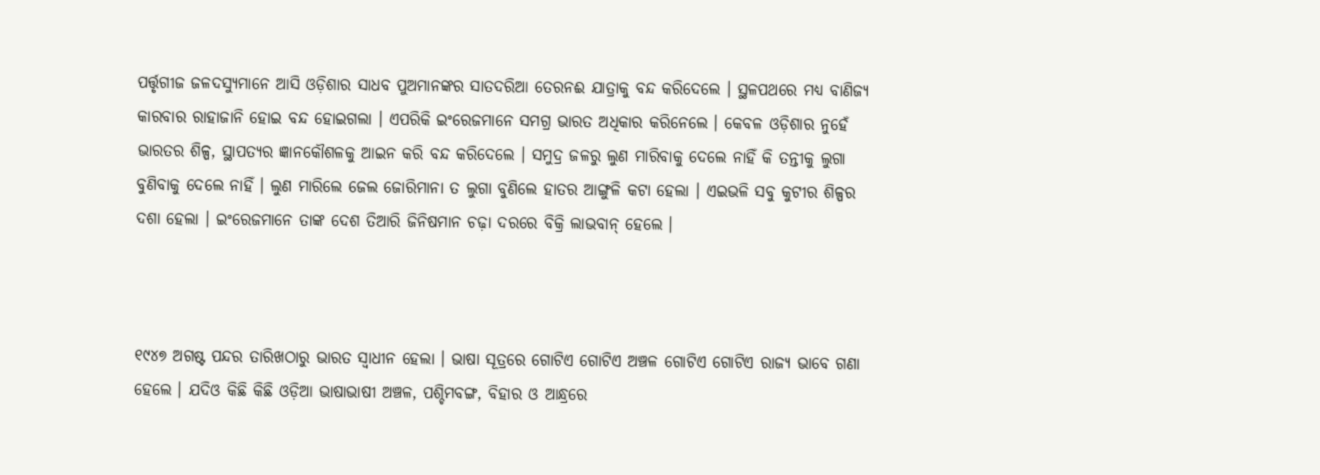ପର୍ତ୍ତୃଗୀଜ ଜଳଦସ୍ୟୁମାନେ ଆସି ଓଡ଼ିଶାର ସାଧବ ପୁଅମାନଙ୍କର ସାତଦରିଆ ତେରନଈ ଯାତ୍ରାକୁ ବନ୍ଦ କରିଦେଲେ । ସ୍ଥଳପଥରେ ମଧ୍ୟ ବାଣିଜ୍ୟ କାରବାର ରାହାଜାନି ହୋଇ ବନ୍ଦ ହୋଇଗଲା । ଏପରିକି ଇଂରେଜମାନେ ସମଗ୍ର ଭାରତ ଅଧିକାର କରିନେଲେ । କେବଳ ଓଡ଼ିଶାର ନୁହେଁ ଭାରତର ଶିଳ୍ପ, ସ୍ଥାପତ୍ୟର ଜ୍ଞାନକୌଶଳକୁ ଆଇନ କରି ବନ୍ଦ କରିଦେଲେ । ସମୁଦ୍ର ଜଳରୁ ଲୁଣ ମାରିବାକୁ ଦେଲେ ନାହିଁ କି ତନ୍ତୀକୁ ଲୁଗା ବୁଣିବାକୁ ଦେଲେ ନାହିଁ । ଲୁଣ ମାରିଲେ ଜେଲ ଜୋରିମାନା ତ ଲୁଗା ବୁଣିଲେ ହାତର ଆଙ୍ଗୁଳି କଟା ହେଲା । ଏଇଭଳି ସବୁ କୁଟୀର ଶିଳ୍ପର ଦଶା ହେଲା । ଇଂରେଜମାନେ ତାଙ୍କ ଦେଶ ତିଆରି ଜିନିଷମାନ ଚଢ଼ା ଦରରେ ବିକ୍ରି ଲାଭବାନ୍ ହେଲେ ।



୧୯୪୭ ଅଗଷ୍ଟ ପନ୍ଦର ତାରିଖଠାରୁ ଭାରତ ସ୍ଵାଧୀନ ହେଲା । ଭାଷା ସୂତ୍ରରେ ଗୋଟିଏ ଗୋଟିଏ ଅଞ୍ଚଳ ଗୋଟିଏ ଗୋଟିଏ ରାଜ୍ୟ ଭାବେ ଗଣା ହେଲେ । ଯଦିଓ କିଛି କିଛି ଓଡ଼ିଆ ଭାଷାଭାଷୀ ଅଞ୍ଚଳ, ପଶ୍ଚିମବଙ୍ଗ, ବିହାର ଓ ଆନ୍ଧ୍ରରେ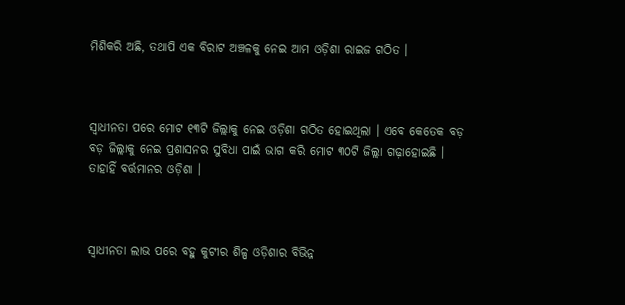ମିଶିକରି ଅଛି, ତଥାପି ଏକ ବିରାଟ ଅଞ୍ଚଳକୁ ନେଇ ଆମ ଓଡ଼ିଶା ରାଇଜ ଗଠିତ ।



ସ୍ଵାଧୀନତା ପରେ ମୋଟ ୧୩ଟି ଜିଲ୍ଲାକୁ ନେଇ ଓଡ଼ିଶା ଗଠିତ ହୋଇଥିଲା । ଏବେ କେତେକ ବଡ଼ ବଡ଼ ଜିଲ୍ଲାକୁ ନେଇ ପ୍ରଶାସନର ସୁବିଧା ପାଇଁ ଭାଗ କରି ମୋଟ ୩୦ଟି ଜିଲ୍ଲା ଗଢ଼ାହୋଇଛି । ତାହାହିଁ ବର୍ତ୍ତମାନର ଓଡ଼ିଶା ।



ସ୍ଵାଧୀନତା ଲାଭ ପରେ ବହୁ କୁଟୀର ଶିଳ୍ପ ଓଡ଼ିଶାର ବିଭିନ୍ନ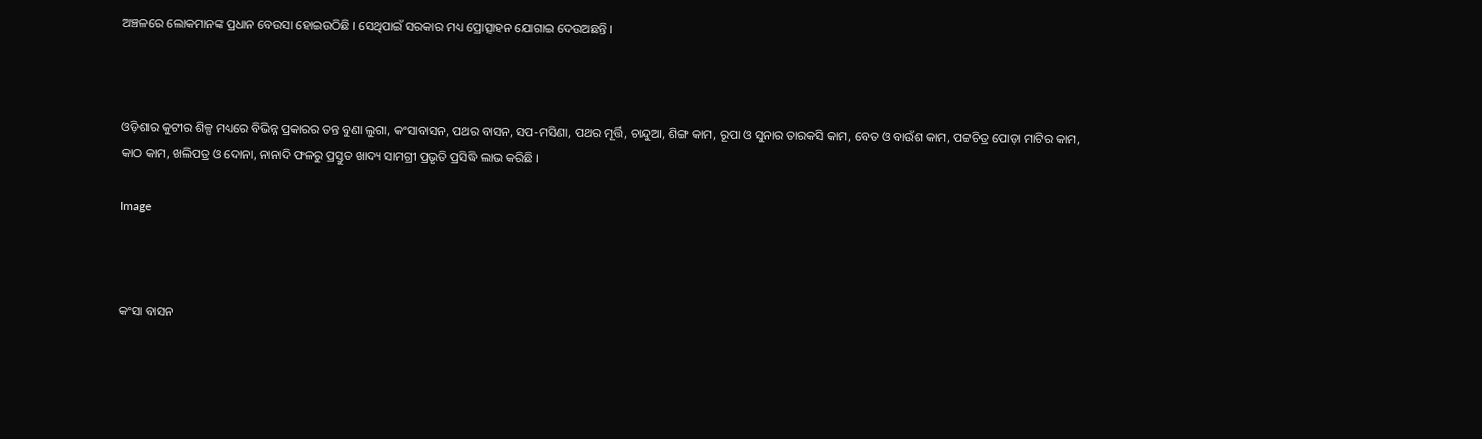ଅଞ୍ଚଳରେ ଲୋକମାନଙ୍କ ପ୍ରଧାନ ବେଉସା ହୋଇଉଠିଛି । ସେଥିପାଇଁ ସରକାର ମଧ୍ୟ ପ୍ରୋତ୍ସାହନ ଯୋଗାଇ ଦେଉଅଛନ୍ତି ।



ଓଡ଼ିଶାର କୁଟୀର ଶିଳ୍ପ ମଧ୍ୟରେ ବିଭିନ୍ନ ପ୍ରକାରର ତନ୍ତ ବୁଣା ଲୁଗା, କଂସାବାସନ, ପଥର ବାସନ, ସପ-ମସିଣା, ପଥର ମୂର୍ତ୍ତି, ଚାନ୍ଦୁଆ, ଶିଙ୍ଗ କାମ, ରୂପା ଓ ସୁନାର ତାରକସି କାମ, ବେତ ଓ ବାଉଁଶ କାମ, ପଟ୍ଟଚିତ୍ର ପୋଡ଼ା ମାଟିର କାମ, କାଠ କାମ, ଖଲିପତ୍ର ଓ ଦୋନା, ନାନାଦି ଫଳରୁ ପ୍ରସ୍ତୁତ ଖାଦ୍ୟ ସାମଗ୍ରୀ ପ୍ରଭୃତି ପ୍ରସିଦ୍ଧି ଲାଭ କରିଛି ।

Image



କଂସା ବାସନ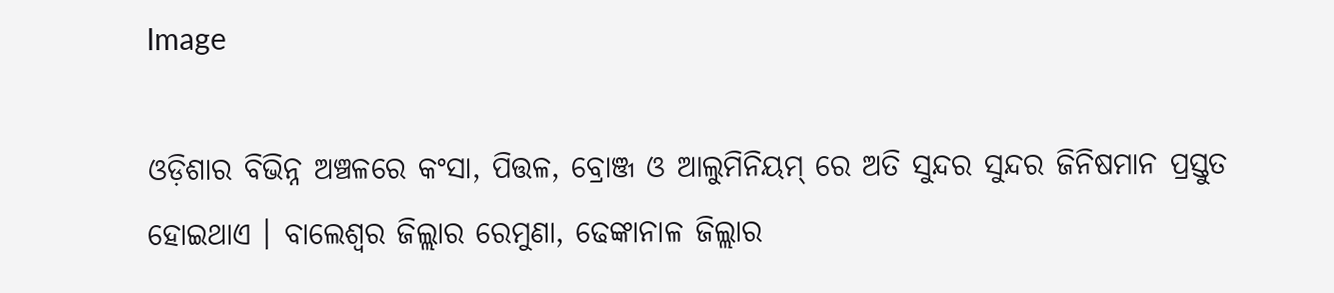Image

ଓଡ଼ିଶାର ବିଭିନ୍ନ ଅଞ୍ଚଳରେ କଂସା, ପିତ୍ତଳ, ବ୍ରୋଞ୍ଜ ଓ ଆଲୁମିନିୟମ୍‍ ରେ ଅତି ସୁନ୍ଦର ସୁନ୍ଦର ଜିନିଷମାନ ପ୍ରସ୍ତୁତ ହୋଇଥାଏ । ବାଲେଶ୍ଵର ଜିଲ୍ଲାର ରେମୁଣା, ଢେଙ୍କାନାଳ ଜିଲ୍ଲାର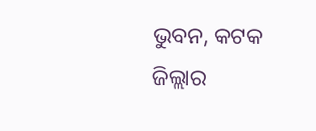ଭୁବନ, କଟକ ଜିଲ୍ଲାର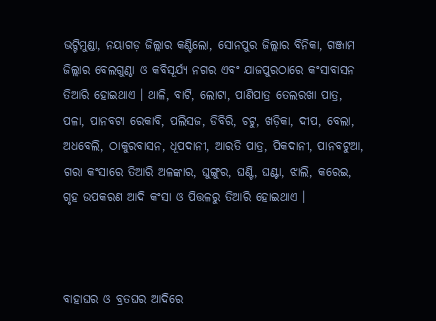ଭଟ୍ଟିମୁଣ୍ଡା, ନୟାଗଡ଼ ଜିଲ୍ଲାର କଣ୍ଟିଲୋ, ସୋନପୁର ଜିଲ୍ଲାର ବିନିକା, ଗଞ୍ଜାମ ଜିଲ୍ଲାର ବେଲଗୁଣ୍ଠା ଓ କବିସୂର୍ଯ୍ୟ ନଗର ଏବଂ ଯାଜପୁରଠାରେ କଂସାବାସନ ତିଆରି ହୋଇଥାଏ । ଥାଳି, ବାଟି, ଲୋଟା, ପାଣିପାତ୍ର ତେଲରଖା ପାତ୍ର, ପଳା, ପାନବଟା ରେକାବି, ପଲିସଜ, ଡିବିରି, ଚଟୁ, ଖଡ଼ିକା, ଦୀପ, ବେଲା, ଅଧବେଲି, ଠାକୁରବାସନ, ଧୂପଦାନୀ, ଆରତି ପାତ୍ର, ପିକଦାନୀ, ପାନବଟୁଆ, ଗରା କଂସାରେ ତିଆରି ଅଳଙ୍କାର, ଘୁଙ୍ଗୁର, ଘଣ୍ଟି, ଘଣ୍ଟା, ଝାଲି, କରେଇ, ଗୃହ ଉପକରଣ ଆଦି କଂସା ଓ ପିତ୍ତଳରୁ ତିଆରି ହୋଇଥାଏ ।



ବାହାଘର ଓ ବ୍ରତଘର ଆଦିରେ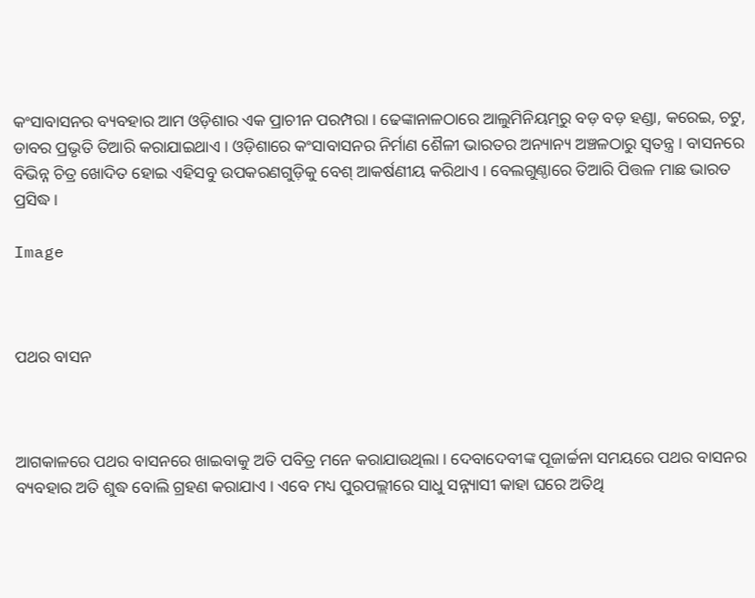କଂସାବାସନର ବ୍ୟବହାର ଆମ ଓଡ଼ିଶାର ଏକ ପ୍ରାଚୀନ ପରମ୍ପରା । ଢେଙ୍କାନାଳଠାରେ ଆଲୁମିନିୟମ୍‍ରୁ ବଡ଼ ବଡ଼ ହଣ୍ଡା, କରେଇ, ଚଟୁ, ଡାବର ପ୍ରଭୃତି ତିଆରି କରାଯାଇଥାଏ । ଓଡ଼ିଶାରେ କଂସାବାସନର ନିର୍ମାଣ ଶୈଳୀ ଭାରତର ଅନ୍ୟାନ୍ୟ ଅଞ୍ଚଳଠାରୁ ସ୍ଵତନ୍ତ୍ର । ବାସନରେ ବିଭିନ୍ନ ଚିତ୍ର ଖୋଦିତ ହୋଇ ଏହିସବୁ ଉପକରଣଗୁଡ଼ିକୁ ବେଶ୍ ଆକର୍ଷଣୀୟ କରିଥାଏ । ବେଲଗୁଣ୍ଠାରେ ତିଆରି ପିତ୍ତଳ ମାଛ ଭାରତ ପ୍ରସିଦ୍ଧ ।

Image



ପଥର ବାସନ



ଆଗକାଳରେ ପଥର ବାସନରେ ଖାଇବାକୁ ଅତି ପବିତ୍ର ମନେ କରାଯାଉଥିଲା । ଦେବାଦେବୀଙ୍କ ପୂଜାର୍ଚ୍ଚନା ସମୟରେ ପଥର ବାସନର ବ୍ୟବହାର ଅତି ଶୁଦ୍ଧ ବୋଲି ଗ୍ରହଣ କରାଯାଏ । ଏବେ ମଧ୍ୟ ପୁରପଲ୍ଲୀରେ ସାଧୁ ସନ୍ନ୍ୟାସୀ କାହା ଘରେ ଅତିଥି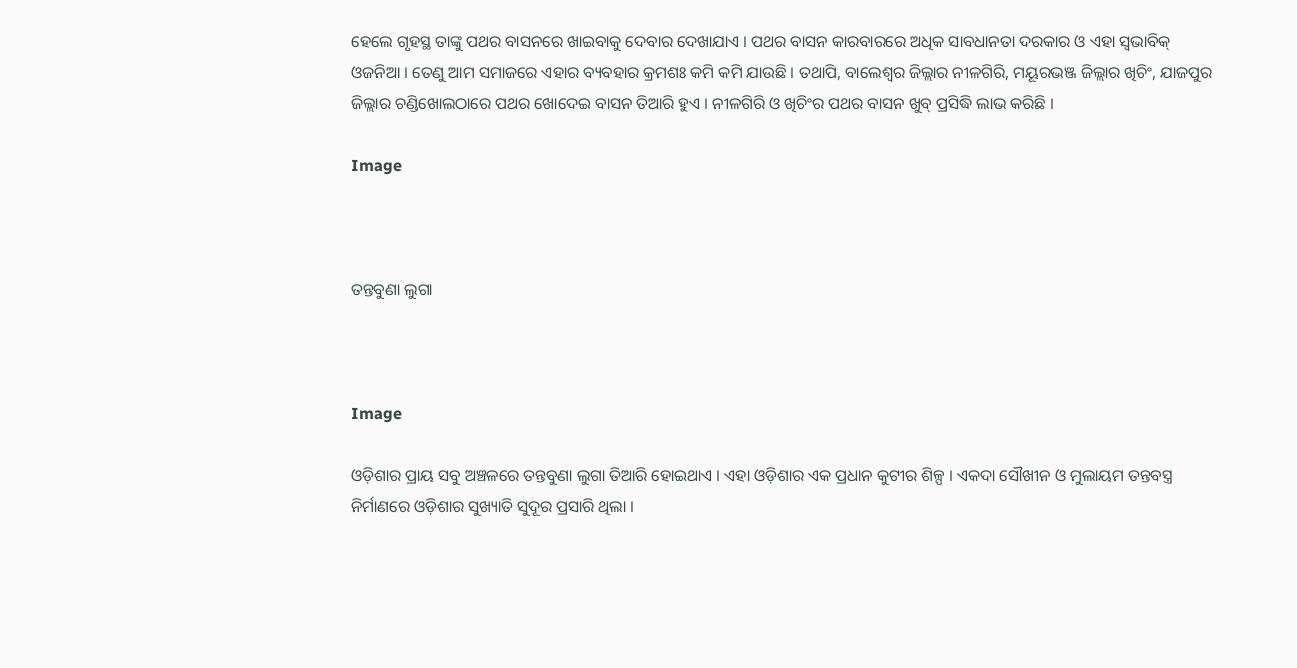ହେଲେ ଗୃହସ୍ଥ ତାଙ୍କୁ ପଥର ବାସନରେ ଖାଇବାକୁ ଦେବାର ଦେଖାଯାଏ । ପଥର ବାସନ କାରବାରରେ ଅଧିକ ସାବଧାନତା ଦରକାର ଓ ଏହା ସ୍ଵଭାବିକ୍ ଓଜନିଆ । ତେଣୁ ଆମ ସମାଜରେ ଏହାର ବ୍ୟବହାର କ୍ରମଶଃ କମି କମି ଯାଉଛି । ତଥାପି, ବାଲେଶ୍ଵର ଜିଲ୍ଲାର ନୀଳଗିରି, ମୟୂରଭଞ୍ଜ ଜିଲ୍ଲାର ଖିଚିଂ, ଯାଜପୁର ଜିଲ୍ଲାର ଚଣ୍ଡିଖୋଲଠାରେ ପଥର ଖୋଦେଇ ବାସନ ତିଆରି ହୁଏ । ନୀଳଗିରି ଓ ଖିଚିଂର ପଥର ବାସନ ଖୁବ୍ ପ୍ରସିଦ୍ଧି ଲାଭ କରିଛି ।

Image



ତନ୍ତବୁଣା ଲୁଗା



Image

ଓଡ଼ିଶାର ପ୍ରାୟ ସବୁ ଅଞ୍ଚଳରେ ତନ୍ତବୁଣା ଲୁଗା ତିଆରି ହୋଇଥାଏ । ଏହା ଓଡ଼ିଶାର ଏକ ପ୍ରଧାନ କୁଟୀର ଶିଳ୍ପ । ଏକଦା ସୌଖୀନ ଓ ମୁଲାୟମ ତନ୍ତବସ୍ତ୍ର ନିର୍ମାଣରେ ଓଡ଼ିଶାର ସୁଖ୍ୟାତି ସୁଦୂର ପ୍ରସାରି ଥିଲା ।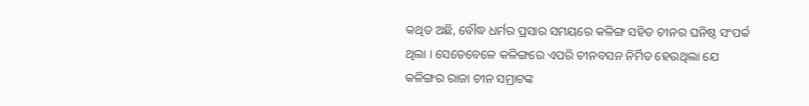କଥିତ ଅଛି, ବୌଦ୍ଧ ଧର୍ମର ପ୍ରସାର ସମୟରେ କଳିଙ୍ଗ ସହିତ ଚୀନର ଘନିଷ୍ଠ ସଂପର୍କ ଥିଲା । ସେତେବେଳେ କଳିଙ୍ଗରେ ଏପରି ଚୀନବସନ ନିର୍ମିତ ହେଉଥିଲା ଯେ କଳିଙ୍ଗର ରାଜା ଚୀନ ସମ୍ରାଟଙ୍କ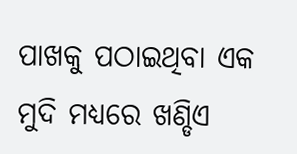ପାଖକୁ ପଠାଇଥିବା ଏକ ମୁଦି ମଧ୍ୟରେ ଖଣ୍ଡିଏ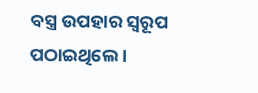ବସ୍ତ୍ର ଉପହାର ସ୍ଵରୂପ ପଠାଇଥିଲେ ।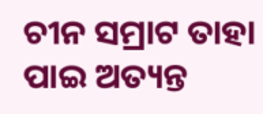ଚୀନ ସମ୍ରାଟ ତାହା ପାଇ ଅତ୍ୟନ୍ତ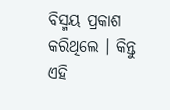ବିସ୍ମୟ ପ୍ରକାଶ କରିଥିଲେ । କିନ୍ତୁ ଏହି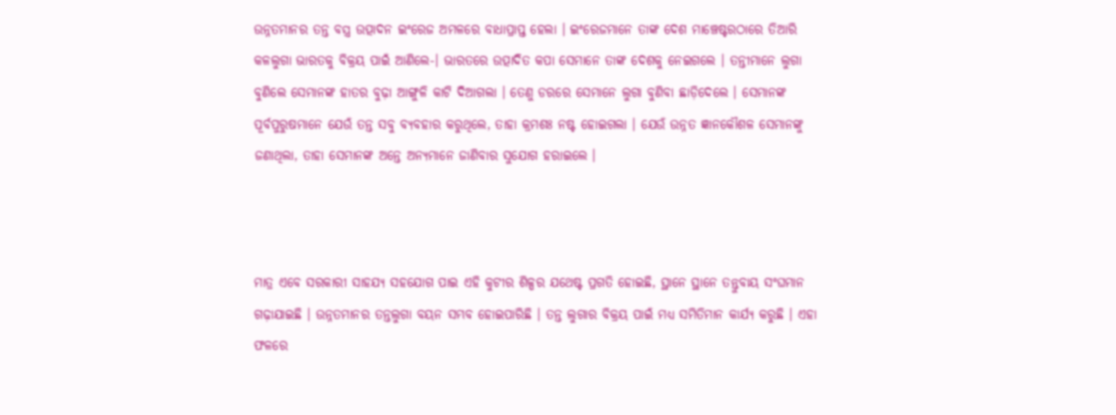ଉନ୍ନତମାନର ତନ୍ତ ବସ୍ତ୍ର ଉତ୍ପାଦନ ଇଂରେଜ ଅମଳରେ ବାଧାପ୍ରାପ୍ତ ହେଲା । ଇଂରେଜମାନେ ତାଙ୍କ ଦେଶ ମାଞ୍ଚେଷ୍ଟରଠାରେ ତିଆରି କଳଲୁଗା ଭାରତକୁ ବିକ୍ରୟ ପାଇଁ ଆଣିଲେ-। ଭାରତରେ ଉତ୍ପାଦିତ କପା ସେମାନେ ତାଙ୍କ ଦେଶକୁ ନେଇଗଲେ । ତନ୍ତୀମାନେ ଲୁଗା ବୁଣିଲେ ସେମାନଙ୍କ ହାତର ବୁଢ଼ା ଆଙ୍ଗୁଳି କାଟି ଦିଆଗଲା । ତେଣୁ ଡରରେ ସେମାନେ ଲୁଗା ବୁଣିବା ଛାଡ଼ିଦେଲେ । ସେମାନଙ୍କ ପୂର୍ବପୁରୁଷମାନେ ଯେଉଁ ତନ୍ତ ସବୁ ବ୍ୟବହାର କରୁଥିଲେ, ତାହା କ୍ରମଶଃ ନଷ୍ଟ ହୋଇଗଲା । ଯେଉଁ ଉନ୍ନତ ଜ୍ଞାନକୌଶଳ ସେମାନଙ୍କୁ ଜଣାଥିଲା, ତାହା ସେମାନଙ୍କ ଅନ୍ତେ ଅନ୍ୟମାନେ ଜାଣିବାର ସୁଯୋଗ ହରାଇଲେ ।



ମାତ୍ର ଏବେ ସରକାରୀ ସାହଯ୍ୟ ସହଯୋଗ ପାଇ ଏହି କୁଟୀର ଶିଳ୍ପର ଯଥେଷ୍ଟ ପ୍ରଗତି ହୋଇଛି, ସ୍ଥାନେ ସ୍ଥାନେ ତନ୍ତୁବାୟ ସଂଘମାନ ଗଢ଼ାଯାଇଛି । ଉନ୍ନତମାନର ତନ୍ତଲୁଗା ବୟନ ସମ୍ଭବ ହୋଇପାରିଛି । ତନ୍ତ ଲୁଗାର ବିକ୍ରୟ ପାଇଁ ମଧ୍ୟ ସମିତିମାନ କାର୍ଯ୍ୟ କରୁଛି । ଏହା ଫଳରେ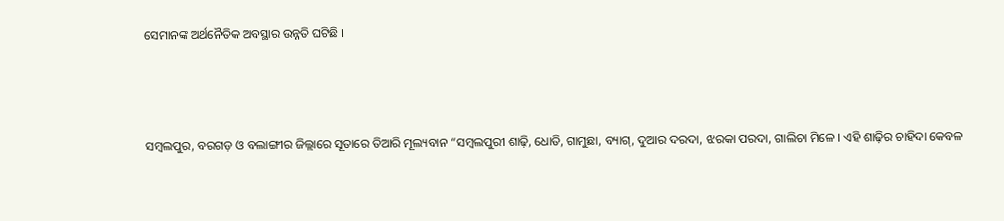ସେମାନଙ୍କ ଅର୍ଥନୈତିକ ଅବସ୍ଥାର ଉନ୍ନତି ଘଟିଛି ।



ସମ୍ବଲପୁର, ବରଗଡ଼ ଓ ବଲାଙ୍ଗୀର ଜିଲ୍ଲାରେ ସୂତାରେ ତିଆରି ମୂଲ୍ୟବାନ “ସମ୍ବଲପୁରୀ ଶାଢ଼ି, ଧୋତି, ଗାମୁଛା, ବ୍ୟାଗ୍, ଦୁଆର ଦରଦା, ଝରକା ପରଦା, ଗାଲିଚା ମିଳେ । ଏହି ଶାଢ଼ିର ଚାହିଦା କେବଳ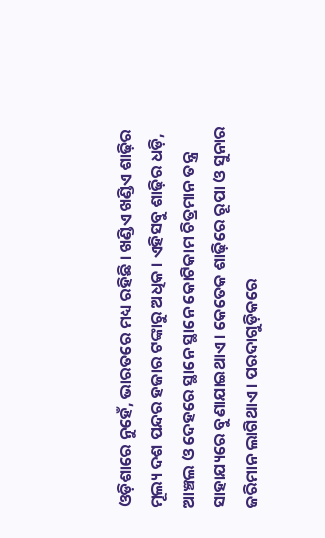ଓଡ଼ିଶାରେ ନୁହେଁ, ଭାରତରେ ମଧ୍ୟ ରହିଛି । ଖଣ୍ଡିଏ ଖଣ୍ଡିଏ ଶାଢ଼ିର ମୂଲ୍ୟ ଦଶ ପନ୍ଦର ହଜାର ଟଙ୍କାରୁ ଅଧିକ । ଏହିସବୁ ଶାଢ଼ିର ଧଡ଼ି, ଆଞ୍ଚଲ ଓ ଦେହରେ ସ୍ଥାନେ ସ୍ଥାନେ କୋଟିକାମ ଚିତ୍ରମାନ ତନ୍ତ୍ର ସାହାଯ୍ୟରେ ବୁଣାଯାଇଥାଏ । କେତେକ ଶାଢ଼ିରେ ରୂପା ଓ ସୁନାର ଜରିମାନ ଲାଗିଥାଏ । ପରଦାଗୁଡ଼ିକରେ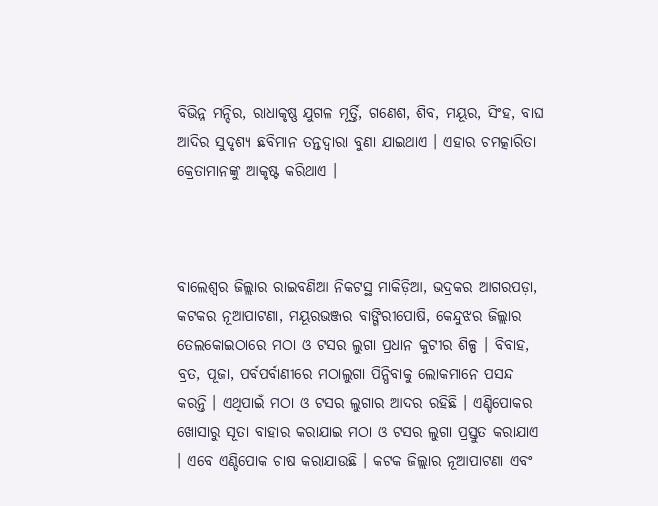ବିଭିନ୍ନ ମନ୍ଦିର, ରାଧାକୃଷ୍ଣ ଯୁଗଳ ମୂର୍ତ୍ତି, ଗଣେଶ, ଶିବ, ମୟୂର, ସିଂହ, ବାଘ ଆଦିର ସୁଦୃଶ୍ୟ ଛବିମାନ ତନ୍ତଦ୍ଵାରା ବୁଣା ଯାଇଥାଏ । ଏହାର ଚମତ୍କାରିତା କ୍ରେତାମାନଙ୍କୁ ଆକୃଷ୍ଟ କରିଥାଏ ।



ବାଲେଶ୍ଵର ଜିଲ୍ଲାର ରାଇବଣିଆ ନିକଟସ୍ଥ ମାକିଡ଼ିଆ, ଭଦ୍ରକର ଆଗରପଡ଼ା, କଟକର ନୂଆପାଟଣା, ମୟୂରଭଞ୍ଜର ବାଙ୍ଗିରୀପୋଷି, କେନ୍ଦୁଝର ଜିଲ୍ଲାର ତେଲକୋଇଠାରେ ମଠା ଓ ଟସର ଲୁଗା ପ୍ରଧାନ କୁଟୀର ଶିଳ୍ପ । ବିବାହ, ବ୍ରତ, ପୂଜା, ପର୍ବପର୍ବାଣୀରେ ମଠାଲୁଗା ପିନ୍ଧିବାକୁ ଲୋକମାନେ ପସନ୍ଦ କରନ୍ତି । ଏଥିପାଇଁ ମଠା ଓ ଟସର ଲୁଗାର ଆଦର ରହିଛି । ଏଣ୍ଡିପୋକର ଖୋସାରୁ ସୂତା ବାହାର କରାଯାଇ ମଠା ଓ ଟସର ଲୁଗା ପ୍ରସ୍ତୁତ କରାଯାଏ । ଏବେ ଏଣ୍ଡିପୋକ ଚାଷ କରାଯାଉଛି । କଟକ ଜିଲ୍ଲାର ନୂଆପାଟଣା ଏବଂ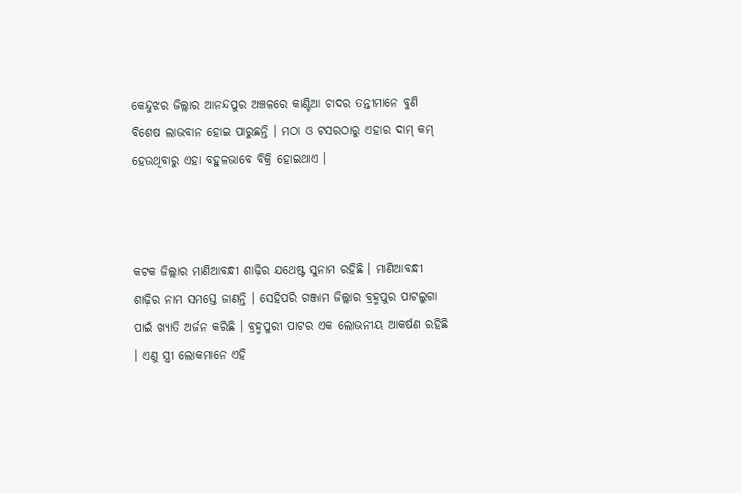କେନ୍ଦୁଝର ଜିଲ୍ଲାର ଆନନ୍ଦପୁର ଅଞ୍ଚଳରେ କାଣ୍ଟିଆ ଚାଦର ତନ୍ତୀମାନେ ବୁଣି ବିଶେଷ ଲାଭବାନ ହୋଇ ପାରୁଛନ୍ତି । ମଠା ଓ ଟସରଠାରୁ ଏହାର ଦାମ୍ କମ୍ ହେଉଥିବାରୁ ଏହା ବହୁଳଭାବେ ବିକ୍ରି ହୋଇଥାଏ ।



କଟକ ଜିଲ୍ଲାର ମାଣିଆବନ୍ଧୀ ଶାଢ଼ିର ଯଥେଷ୍ଟ ସୁନାମ ରହିଛି । ମାଣିଆବନ୍ଧୀ ଶାଢ଼ିର ନାମ ସମସ୍ତେ ଜାଣନ୍ତି । ସେହିପରି ଗଞ୍ଜାମ ଜିଲ୍ଲାର ବ୍ରହ୍ମପୁର ପାଟଲୁଗା ପାଇଁ ଖ୍ୟାତି ଅର୍ଜନ କରିଛି । ବ୍ରହ୍ମପୁରୀ ପାଟର ଏକ ଲୋଭନୀୟ ଆକର୍ଷଣ ରହିଛି । ଏଣୁ ସ୍ତ୍ରୀ ଲୋକମାନେ ଏହି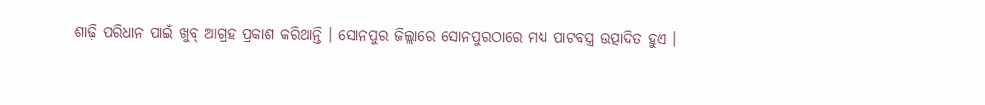ଶାଢ଼ି ପରିଧାନ ପାଇଁ ଖୁବ୍ ଆଗ୍ରହ ପ୍ରକାଶ କରିଥାନ୍ତି । ସୋନପୁର ଜିଲ୍ଲାରେ ସୋନପୁରଠାରେ ମଧ୍ୟ ପାଟବସ୍ତ୍ର ଉତ୍ପାଦିତ ହୁଏ ।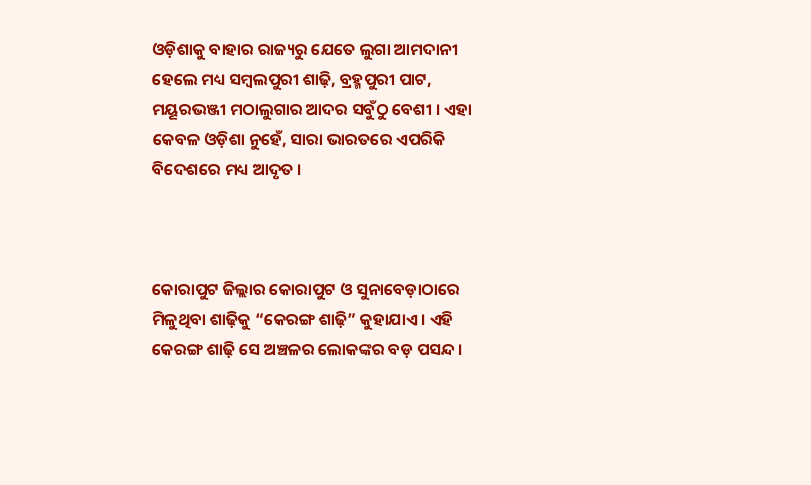ଓଡ଼ିଶାକୁ ବାହାର ରାଜ୍ୟରୁ ଯେତେ ଲୁଗା ଆମଦାନୀ ହେଲେ ମଧ୍ୟ ସମ୍ବଲପୁରୀ ଶାଢ଼ି, ବ୍ରହ୍ମପୁରୀ ପାଟ, ମୟୂରଭଞ୍ଜୀ ମଠାଲୁଗାର ଆଦର ସବୁଁଠୁ ବେଶୀ । ଏହା କେବଳ ଓଡ଼ିଶା ନୁହେଁ, ସାରା ଭାରତରେ ଏପରିକି ବିଦେଶରେ ମଧ୍ୟ ଆଦୃତ ।



କୋରାପୁଟ ଜିଲ୍ଲାର କୋରାପୁଟ ଓ ସୁନାବେଡ଼ାଠାରେ ମିଳୁଥିବା ଶାଢ଼ିକୁ “କେରଙ୍ଗ ଶାଢ଼ି” କୁହାଯାଏ । ଏହି କେରଙ୍ଗ ଶାଢ଼ି ସେ ଅଞ୍ଚଳର ଲୋକଙ୍କର ବଡ଼ ପସନ୍ଦ ।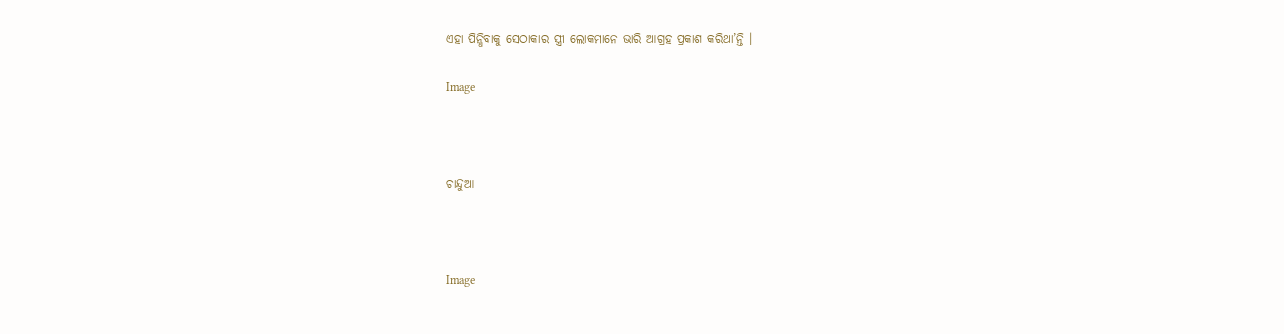ଏହା ପିନ୍ଧିବାକୁ ସେଠାକାର ସ୍ତ୍ରୀ ଲୋକମାନେ ଭାରି ଆଗ୍ରହ ପ୍ରକାଶ କରିଥା’ନ୍ତି ।

Image



ଚାନ୍ଦୁଆ



Image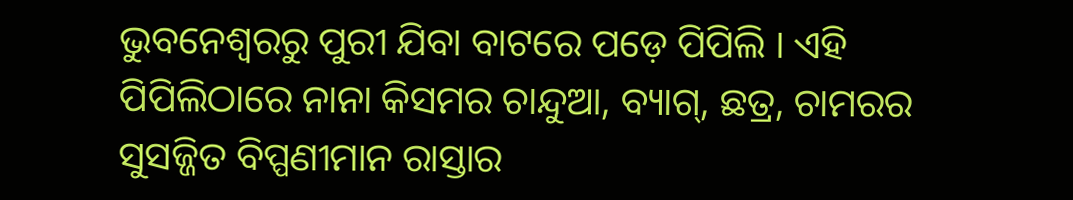ଭୁବନେଶ୍ୱରରୁ ପୁରୀ ଯିବା ବାଟରେ ପଡ଼େ ପିପିଲି । ଏହି ପିପିଲିଠାରେ ନାନା କିସମର ଚାନ୍ଦୁଆ, ବ୍ୟାଗ୍, ଛତ୍ର, ଚାମରର ସୁସଜ୍ଜିତ ବିପ୍ପଣୀମାନ ରାସ୍ତାର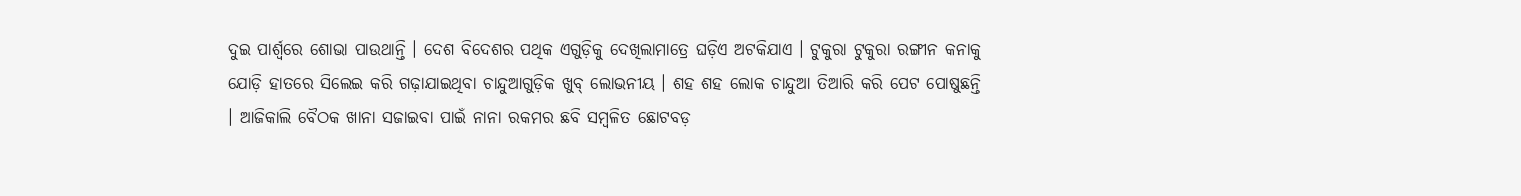ଦୁଇ ପାର୍ଶ୍ୱରେ ଶୋଭା ପାଉଥାନ୍ତି । ଦେଶ ବିଦେଶର ପଥିକ ଏଗୁଡ଼ିକୁ ଦେଖିଲାମାତ୍ରେ ଘଡ଼ିଏ ଅଟକିଯାଏ । ଟୁକୁରା ଟୁକୁରା ରଙ୍ଗୀନ କନାକୁ ଯୋଡ଼ି ହାତରେ ସିଲେଇ କରି ଗଢ଼ାଯାଇଥିବା ଚାନ୍ଦୁଆଗୁଡ଼ିକ ଖୁବ୍ ଲୋଭନୀୟ । ଶହ ଶହ ଲୋକ ଚାନ୍ଦୁଆ ତିଆରି କରି ପେଟ ପୋଷୁଛନ୍ତି । ଆଜିକାଲି ବୈଠକ ଖାନା ସଜାଇବା ପାଇଁ ନାନା ରକମର ଛବି ସମ୍ବଳିତ ଛୋଟବଡ଼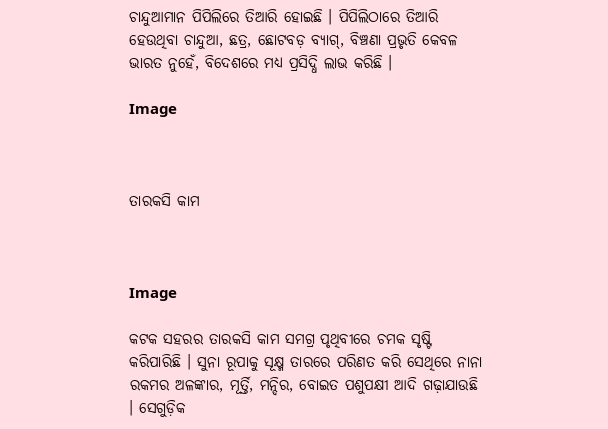ଚାନ୍ଦୁଆମାନ ପିପିଲିରେ ତିଆରି ହୋଇଛି । ପିପିଲିଠାରେ ତିଆରି ହେଉଥିବା ଚାନ୍ଦୁଆ, ଛତ୍ର, ଛୋଟବଡ଼ ବ୍ୟାଗ୍, ବିଞ୍ଚଣା ପ୍ରଭୃତି କେବଳ ଭାରତ ନୁହେଁ, ବିଦେଶରେ ମଧ୍ୟ ପ୍ରସିଦ୍ଧି ଲାଭ କରିଛି ।

Image



ତାରକସି କାମ



Image

କଟକ ସହରର ତାରକସି କାମ ସମଗ୍ର ପୃଥିବୀରେ ଚମକ ସୃଷ୍ଟି କରିପାରିଛି । ସୁନା ରୂପାକୁ ସୂକ୍ଷ୍ମ ତାରରେ ପରିଣତ କରି ସେଥିରେ ନାନା ରକମର ଅଳଙ୍କାର, ମୂର୍ତ୍ତି, ମନ୍ଦିର, ବୋଇତ ପଶୁପକ୍ଷୀ ଆଦି ଗଢ଼ାଯାଉଛି । ସେଗୁଡ଼ିକ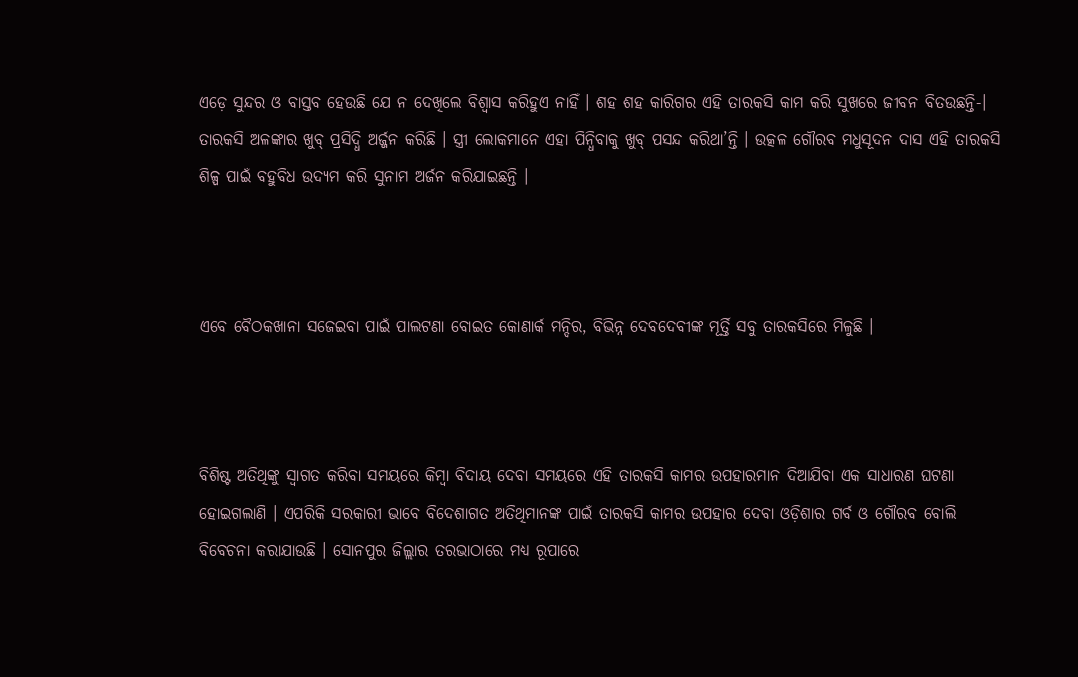ଏଡ଼େ ସୁନ୍ଦର ଓ ବାସ୍ତବ ହେଉଛି ଯେ ନ ଦେଖିଲେ ବିଶ୍ୱାସ କରିହୁଏ ନାହିଁ । ଶହ ଶହ କାରିଗର ଏହି ତାରକସି କାମ କରି ସୁଖରେ ଜୀବନ ବିତଉଛନ୍ତି-। ତାରକସି ଅଳଙ୍କାର ଖୁବ୍ ପ୍ରସିଦ୍ଧି ଅର୍ଜ୍ଜନ କରିଛି । ସ୍ତ୍ରୀ ଲୋକମାନେ ଏହା ପିନ୍ଧିବାକୁ ଖୁବ୍ ପସନ୍ଦ କରିଥା’ନ୍ତି । ଉତ୍କଳ ଗୌରବ ମଧୁସୂଦନ ଦାସ ଏହି ତାରକସି ଶିଳ୍ପ ପାଇଁ ବହୁବିଧ ଉଦ୍ୟମ କରି ସୁନାମ ଅର୍ଜନ କରିଯାଇଛନ୍ତି ।



ଏବେ ବୈଠକଖାନା ସଜେଇବା ପାଇଁ ପାଲଟଣା ବୋଇତ କୋଣାର୍କ ମନ୍ଦିର, ବିଭିନ୍ନ ଦେବଦେବୀଙ୍କ ମୂର୍ତ୍ତି ସବୁ ତାରକସିରେ ମିଳୁଛି ।



ବିଶିଷ୍ଟ ଅତିଥିଙ୍କୁ ସ୍ଵାଗତ କରିବା ସମୟରେ କିମ୍ଵା ବିଦାୟ ଦେବା ସମୟରେ ଏହି ତାରକସି କାମର ଉପହାରମାନ ଦିଆଯିବା ଏକ ସାଧାରଣ ଘଟଣା ହୋଇଗଲାଣି । ଏପରିକି ସରକାରୀ ଭାବେ ବିଦେଶାଗତ ଅତିଥିମାନଙ୍କ ପାଇଁ ତାରକସି କାମର ଉପହାର ଦେବା ଓଡ଼ିଶାର ଗର୍ବ ଓ ଗୌରବ ବୋଲି ବିବେଚନା କରାଯାଉଛି । ସୋନପୁର ଜିଲ୍ଲାର ତରଭାଠାରେ ମଧ୍ୟ ରୂପାରେ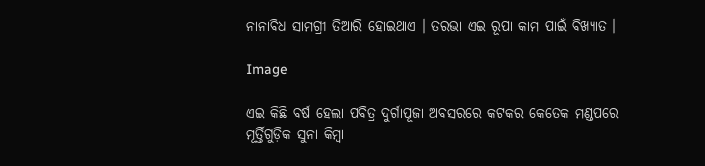ନାନାବିଧ ସାମଗ୍ରୀ ତିଆରି ହୋଇଥାଏ । ତରଭା ଏଇ ରୂପା କାମ ପାଇଁ ବିଖ୍ୟାତ ।

Image

ଏଇ କିଛି ବର୍ଷ ହେଲା ପବିତ୍ର ଦୁର୍ଗାପୂଜା ଅବସରରେ କଟକର କେତେକ ମଣ୍ଡପରେ ମୂର୍ତ୍ତିଗୁଡ଼ିକ ସୁନା କିମ୍ବା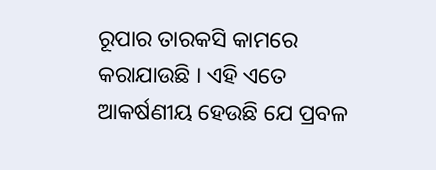ରୂପାର ତାରକସି କାମରେ କରାଯାଉଛି । ଏହି ଏତେ ଆକର୍ଷଣୀୟ ହେଉଛି ଯେ ପ୍ରବଳ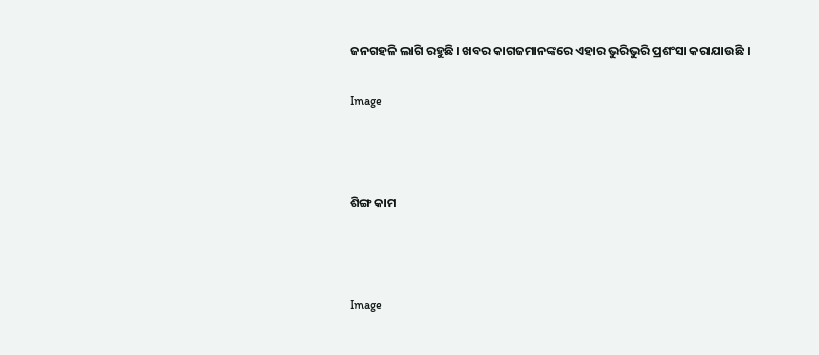ଜନଗହଳି ଲାଗି ରହୁଛି । ଖବର କାଗଜମାନଙ୍କରେ ଏହାର ଭୁରିଭୁରି ପ୍ରଶଂସା କରାଯାଉଛି ।

Image



ଶିଙ୍ଗ କାମ



Image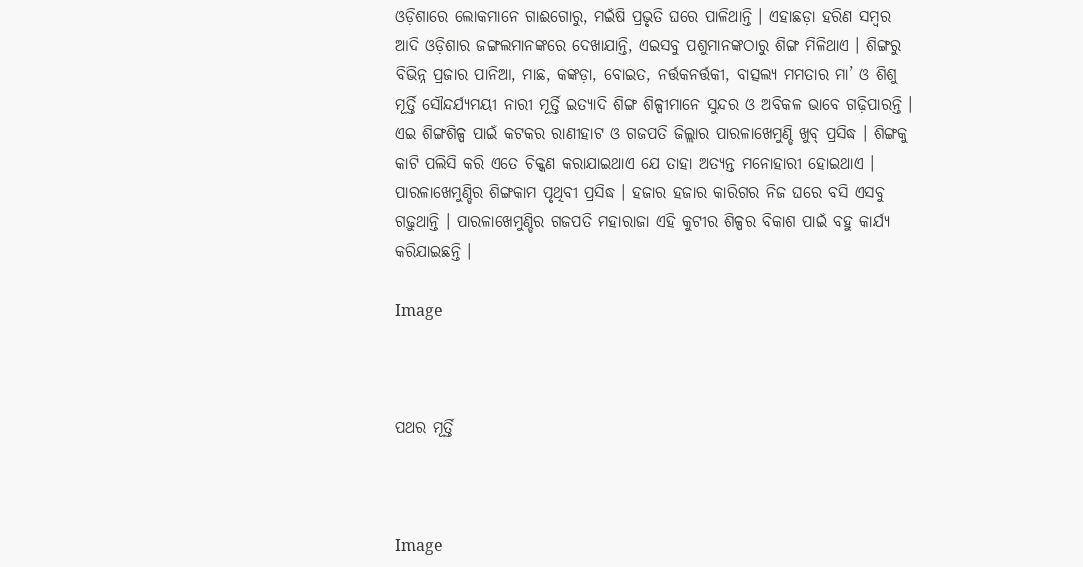ଓଡ଼ିଶାରେ ଲୋକମାନେ ଗାଈଗୋରୁ, ମଇଁଷି ପ୍ରଭୃତି ଘରେ ପାଳିଥାନ୍ତି । ଏହାଛଡ଼ା ହରିଣ ସମ୍ବର ଆଦି ଓଡ଼ିଶାର ଜଙ୍ଗଲମାନଙ୍କରେ ଦେଖାଯାନ୍ତି, ଏଇସବୁ ପଶୁମାନଙ୍କଠାରୁ ଶିଙ୍ଗ ମିଳିଥାଏ । ଶିଙ୍ଗରୁ ବିଭିନ୍ନ ପ୍ରଜାର ପାନିଆ, ମାଛ, କଙ୍କଡ଼ା, ବୋଇତ, ନର୍ତ୍ତକନର୍ତ୍ତକୀ, ବାତ୍ସଲ୍ୟ ମମତାର ମା’ ଓ ଶିଶୁ ମୂର୍ତ୍ତି ସୌନ୍ଦର୍ଯ୍ୟମୟୀ ନାରୀ ମୂର୍ତ୍ତି ଇତ୍ୟାଦି ଶିଙ୍ଗ ଶିଳ୍ପୀମାନେ ସୁନ୍ଦର ଓ ଅବିକଳ ଭାବେ ଗଢ଼ିପାରନ୍ତି । ଏଇ ଶିଙ୍ଗଶିଳ୍ପ ପାଇଁ କଟକର ରାଣୀହାଟ ଓ ଗଜପତି ଜିଲ୍ଲାର ପାରଳାଖେମୁଣ୍ଡି ଖୁବ୍ ପ୍ରସିଦ୍ଧ । ଶିଙ୍ଗକୁ କାଟି ପଲିସି କରି ଏତେ ଚିକ୍କଣ କରାଯାଇଥାଏ ଯେ ତାହା ଅତ୍ୟନ୍ତ ମନୋହାରୀ ହୋଇଥାଏ । ପାରଳାଖେମୁଣ୍ଡିର ଶିଙ୍ଗକାମ ପୃଥିବୀ ପ୍ରସିଦ୍ଧ । ହଜାର ହଜାର କାରିଗର ନିଜ ଘରେ ବସି ଏସବୁ ଗଢ଼ୁଥାନ୍ତି । ପାରଳାଖେମୁଣ୍ଡିର ଗଜପତି ମହାରାଜା ଏହି କୁଟୀର ଶିଳ୍ପର ବିକାଶ ପାଇଁ ବହୁ କାର୍ଯ୍ୟ କରିଯାଇଛନ୍ତି ।

Image



ପଥର ମୂର୍ତ୍ତି



Image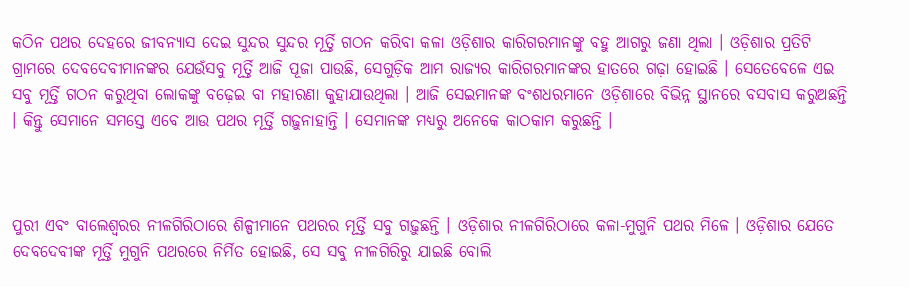କଠିନ ପଥର ଦେହରେ ଜୀବନ୍ୟାସ ଦେଇ ସୁନ୍ଦର ସୁନ୍ଦର ମୂର୍ତ୍ତି ଗଠନ କରିବା କଳା ଓଡ଼ିଶାର କାରିଗରମାନଙ୍କୁ ବହୁ ଆଗରୁ ଜଣା ଥିଲା । ଓଡ଼ିଶାର ପ୍ରତିଟି ଗ୍ରାମରେ ଦେବଦେବୀମାନଙ୍କର ଯେଉଁସବୁ ମୂର୍ତ୍ତି ଆଜି ପୂଜା ପାଉଛି, ସେଗୁଡ଼ିକ ଆମ ରାଜ୍ୟର କାରିଗରମାନଙ୍କର ହାତରେ ଗଢ଼ା ହୋଇଛି । ସେତେବେଳେ ଏଇ ସବୁ ମୂର୍ତ୍ତି ଗଠନ କରୁଥିବା ଲୋକଙ୍କୁ ବଢ଼େଇ ବା ମହାରଣା କୁହାଯାଉଥିଲା । ଆଜି ସେଇମାନଙ୍କ ବଂଶଧରମାନେ ଓଡ଼ିଶାରେ ବିଭିନ୍ନ ସ୍ଥାନରେ ବସବାସ କରୁଅଛନ୍ତି । କିନ୍ତୁ ସେମାନେ ସମସ୍ତେ ଏବେ ଆଉ ପଥର ମୂର୍ତ୍ତି ଗଢ଼ୁନାହାନ୍ତି । ସେମାନଙ୍କ ମଧ୍ୟରୁ ଅନେକେ କାଠକାମ କରୁଛନ୍ତି ।



ପୁରୀ ଏବଂ ବାଲେଶ୍ଵରର ନୀଳଗିରିଠାରେ ଶିଳ୍ପୀମାନେ ପଥରର ମୂର୍ତ୍ତି ସବୁ ଗଢ଼ୁଛନ୍ତି । ଓଡ଼ିଶାର ନୀଳଗିରିଠାରେ କଳା-ମୁଗୁନି ପଥର ମିଳେ । ଓଡ଼ିଶାର ଯେତେ ଦେବଦେବୀଙ୍କ ମୂର୍ତ୍ତି ମୁଗୁନି ପଥରରେ ନିର୍ମିତ ହୋଇଛି, ସେ ସବୁ ନୀଳଗିରିରୁ ଯାଇଛି ବୋଲି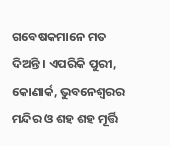ଗବେଷକମାନେ ମତ ଦିଅନ୍ତି । ଏପରିକି ପୁରୀ, କୋଣାର୍କ, ଭୁବନେଶ୍ଵରର ମନ୍ଦିର ଓ ଶହ ଶହ ମୂର୍ତ୍ତି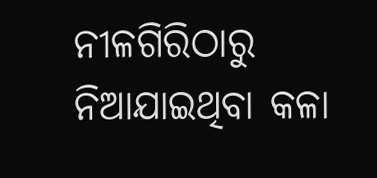ନୀଳଗିରିଠାରୁ ନିଆଯାଇଥିବା କଳା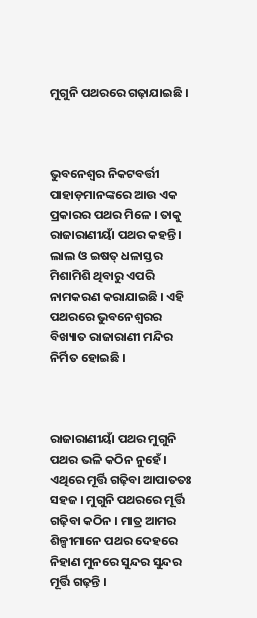ମୁଗୁନି ପଥରରେ ଗଢ଼ାଯାଇଛି ।



ଭୁବନେଶ୍ଵର ନିକଟବର୍ତ୍ତୀ ପାହାଡ଼ମାନଙ୍କରେ ଆଉ ଏକ ପ୍ରକାରର ପଥର ମିଳେ । ତାକୁ ରାଜାରାଣୀୟାଁ ପଥର କହନ୍ତି । ଲାଲ ଓ ଇଷତ୍ ଧଳାସ୍ତର ମିଶାମିଶି ଥିବାରୁ ଏପରି ନାମକରଣ କରାଯାଇଛି । ଏହି ପଥରରେ ଭୁବନେଶ୍ଵରର ବିଖ୍ୟାତ ରାଜାରାଣୀ ମନ୍ଦିର ନିର୍ମିତ ହୋଇଛି ।



ରାଜାରାଣୀୟାଁ ପଥର ମୁଗୁନି ପଥର ଭଳି କଠିନ ନୁହେଁ । ଏଥିରେ ମୂର୍ତ୍ତି ଗଢ଼ିବା ଆପାତତଃ ସହଜ । ମୁଗୁନି ପଥରରେ ମୂର୍ତ୍ତି ଗଢ଼ିବା କଠିନ । ମାତ୍ର ଆମର ଶିଳ୍ପୀମାନେ ପଥର ଦେହରେ ନିହାଣ ମୁନରେ ସୁନ୍ଦର ସୁନ୍ଦର ମୂର୍ତ୍ତି ଗଢ଼ନ୍ତି ।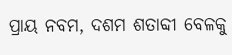ପ୍ରାୟ ନବମ, ଦଶମ ଶତାବ୍ଦୀ ବେଳକୁ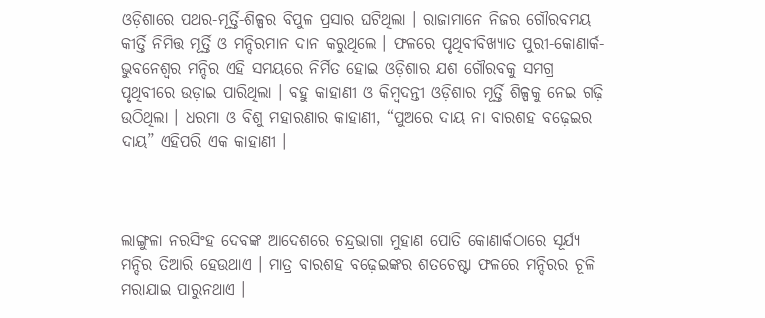ଓଡ଼ିଶାରେ ପଥର-ମୂର୍ତ୍ତି-ଶିଳ୍ପର ବିପୁଳ ପ୍ରସାର ଘଟିଥିଲା । ରାଜାମାନେ ନିଜର ଗୌରବମୟ କୀର୍ତ୍ତି ନିମିତ୍ତ ମୂର୍ତ୍ତି ଓ ମନ୍ଦିରମାନ ଦାନ କରୁଥିଲେ । ଫଳରେ ପୃଥିବୀବିଖ୍ୟାତ ପୁରୀ-କୋଣାର୍କ-ଭୁବନେଶ୍ଵର ମନ୍ଦିର ଏହି ସମୟରେ ନିର୍ମିତ ହୋଇ ଓଡ଼ିଶାର ଯଶ ଗୌରବକୁ ସମଗ୍ର ପୃଥିବୀରେ ଉଡ଼ାଇ ପାରିଥିଲା । ବହୁ କାହାଣୀ ଓ କିମ୍ବଦନ୍ତୀ ଓଡ଼ିଶାର ମୂର୍ତ୍ତି ଶିଳ୍ପକୁ ନେଇ ଗଢ଼ି ଉଠିଥିଲା । ଧରମା ଓ ବିଶୁ ମହାରଣାର କାହାଣୀ, “ପୁଅରେ ଦାୟ ନା ବାରଶହ ବଢ଼େଇର ଦାୟ” ଏହିପରି ଏକ କାହାଣୀ ।



ଲାଙ୍ଗୁଳା ନରସିଂହ ଦେବଙ୍କ ଆଦେଶରେ ଚନ୍ଦ୍ରଭାଗା ମୁହାଣ ପୋତି କୋଣାର୍କଠାରେ ସୂର୍ଯ୍ୟ ମନ୍ଦିର ତିଆରି ହେଉଥାଏ । ମାତ୍ର ବାରଶହ ବଢ଼େଇଙ୍କର ଶତଚେଷ୍ଟା ଫଳରେ ମନ୍ଦିରର ଚୂଳି ମରାଯାଇ ପାରୁନଥାଏ ।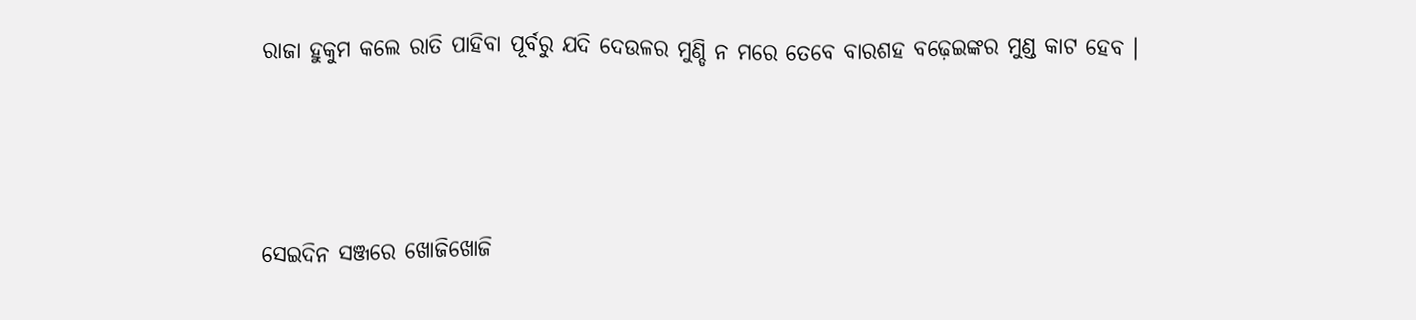ରାଜା ହୁକୁମ କଲେ ରାତି ପାହିବା ପୂର୍ବରୁ ଯଦି ଦେଉଳର ମୁଣ୍ଡି ନ ମରେ ତେବେ ବାରଶହ ବଢ଼େଇଙ୍କର ମୁଣ୍ଡ କାଟ ହେବ ।



ସେଇଦିନ ସଞ୍ଜରେ ଖୋଜିଖୋଜି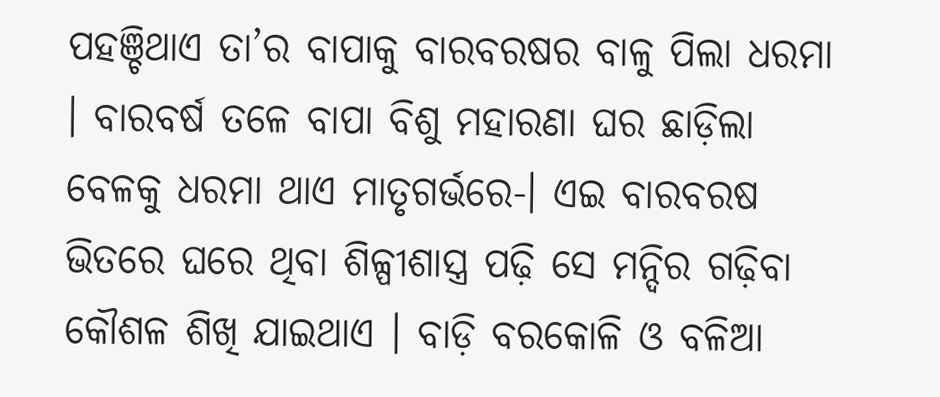ପହଞ୍ଚିଥାଏ ତା’ର ବାପାକୁ ବାରବରଷର ବାଳୁ ପିଲା ଧରମା । ବାରବର୍ଷ ତଳେ ବାପା ବିଶୁ ମହାରଣା ଘର ଛାଡ଼ିଲା ବେଳକୁ ଧରମା ଥାଏ ମାତୃଗର୍ଭରେ-। ଏଇ ବାରବରଷ ଭିତରେ ଘରେ ଥିବା ଶିଳ୍ପୀଶାସ୍ତ୍ର ପଢ଼ି ସେ ମନ୍ଦିର ଗଢ଼ିବା କୌଶଳ ଶିଖି ଯାଇଥାଏ । ବାଡ଼ି ବରକୋଳି ଓ ବଳିଆ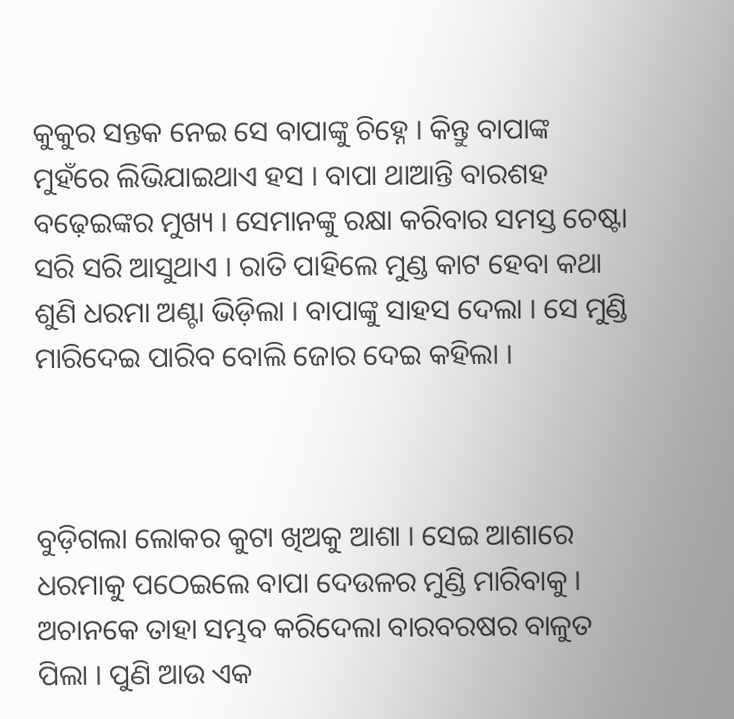କୁକୁର ସନ୍ତକ ନେଇ ସେ ବାପାଙ୍କୁ ଚିହ୍ନେ । କିନ୍ତୁ ବାପାଙ୍କ ମୁହଁରେ ଲିଭିଯାଇଥାଏ ହସ । ବାପା ଥାଆନ୍ତି ବାରଶହ ବଢ଼େଇଙ୍କର ମୁଖ୍ୟ । ସେମାନଙ୍କୁ ରକ୍ଷା କରିବାର ସମସ୍ତ ଚେଷ୍ଟା ସରି ସରି ଆସୁଥାଏ । ରାତି ପାହିଲେ ମୁଣ୍ଡ କାଟ ହେବା କଥା ଶୁଣି ଧରମା ଅଣ୍ଟା ଭିଡ଼ିଲା । ବାପାଙ୍କୁ ସାହସ ଦେଲା । ସେ ମୁଣ୍ଡି ମାରିଦେଇ ପାରିବ ବୋଲି ଜୋର ଦେଇ କହିଲା ।



ବୁଡ଼ିଗଲା ଲୋକର କୁଟା ଖିଅକୁ ଆଶା । ସେଇ ଆଶାରେ ଧରମାକୁ ପଠେଇଲେ ବାପା ଦେଉଳର ମୁଣ୍ଡି ମାରିବାକୁ । ଅଚାନକେ ତାହା ସମ୍ଭବ କରିଦେଲା ବାରବରଷର ବାଳୁତ ପିଲା । ପୁଣି ଆଉ ଏକ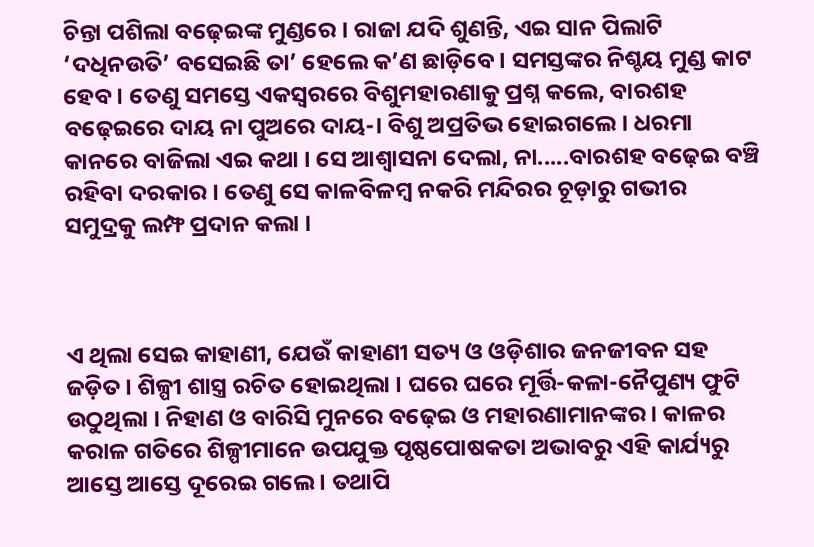ଚିନ୍ତା ପଶିଲା ବଢ଼େଇଙ୍କ ମୁଣ୍ଡରେ । ରାଜା ଯଦି ଶୁଣନ୍ତି, ଏଇ ସାନ ପିଲାଟି ‘ଦଧିନଉତି’ ବସେଇଛି ତା’ ହେଲେ କ’ଣ ଛାଡ଼ିବେ । ସମସ୍ତଙ୍କର ନିଶ୍ଚୟ ମୁଣ୍ଡ କାଟ ହେବ । ତେଣୁ ସମସ୍ତେ ଏକସ୍ୱରରେ ବିଶୁମହାରଣାକୁ ପ୍ରଶ୍ନ କଲେ, ବାରଶହ ବଢ଼େଇରେ ଦାୟ ନା ପୁଅରେ ଦାୟ-। ବିଶୁ ଅପ୍ରତିଭ ହୋଇଗଲେ । ଧରମା କାନରେ ବାଜିଲା ଏଇ କଥା । ସେ ଆଶ୍ୱାସନା ଦେଲା, ନା.....ବାରଶହ ବଢ଼େଇ ବଞ୍ଚି ରହିବା ଦରକାର । ତେଣୁ ସେ କାଳବିଳମ୍ବ ନକରି ମନ୍ଦିରର ଚୂଡ଼ାରୁ ଗଭୀର ସମୁଦ୍ରକୁ ଲମ୍ଫ ପ୍ରଦାନ କଲା ।



ଏ ଥିଲା ସେଇ କାହାଣୀ, ଯେଉଁ କାହାଣୀ ସତ୍ୟ ଓ ଓଡ଼ିଶାର ଜନଜୀବନ ସହ ଜଡ଼ିତ । ଶିଳ୍ପୀ ଶାସ୍ତ୍ର ରଚିତ ହୋଇଥିଲା । ଘରେ ଘରେ ମୂର୍ତ୍ତି-କଳା-ନୈପୁଣ୍ୟ ଫୁଟି ଉଠୁଥିଲା । ନିହାଣ ଓ ବାରିସି ମୁନରେ ବଢ଼େଇ ଓ ମହାରଣାମାନଙ୍କର । କାଳର କରାଳ ଗତିରେ ଶିଳ୍ପୀମାନେ ଉପଯୁକ୍ତ ପୃଷ୍ଠପୋଷକତା ଅଭାବରୁ ଏହି କାର୍ଯ୍ୟରୁ ଆସ୍ତେ ଆସ୍ତେ ଦୂରେଇ ଗଲେ । ତଥାପି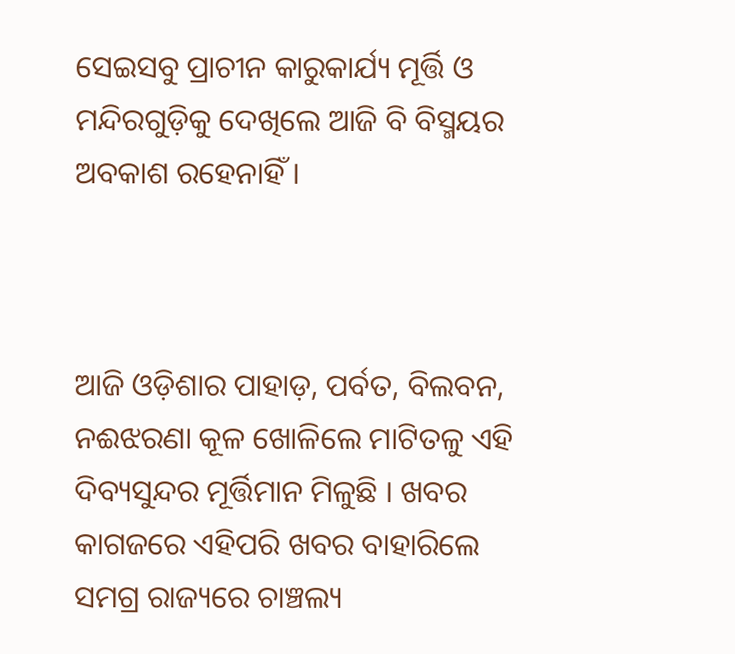ସେଇସବୁ ପ୍ରାଚୀନ କାରୁକାର୍ଯ୍ୟ ମୂର୍ତ୍ତି ଓ ମନ୍ଦିରଗୁଡ଼ିକୁ ଦେଖିଲେ ଆଜି ବି ବିସ୍ମୟର ଅବକାଶ ରହେନାହିଁ ।



ଆଜି ଓଡ଼ିଶାର ପାହାଡ଼, ପର୍ବତ, ବିଲବନ, ନଈଝରଣା କୂଳ ଖୋଳିଲେ ମାଟିତଳୁ ଏହି ଦିବ୍ୟସୁନ୍ଦର ମୂର୍ତ୍ତିମାନ ମିଳୁଛି । ଖବର କାଗଜରେ ଏହିପରି ଖବର ବାହାରିଲେ ସମଗ୍ର ରାଜ୍ୟରେ ଚାଞ୍ଚଲ୍ୟ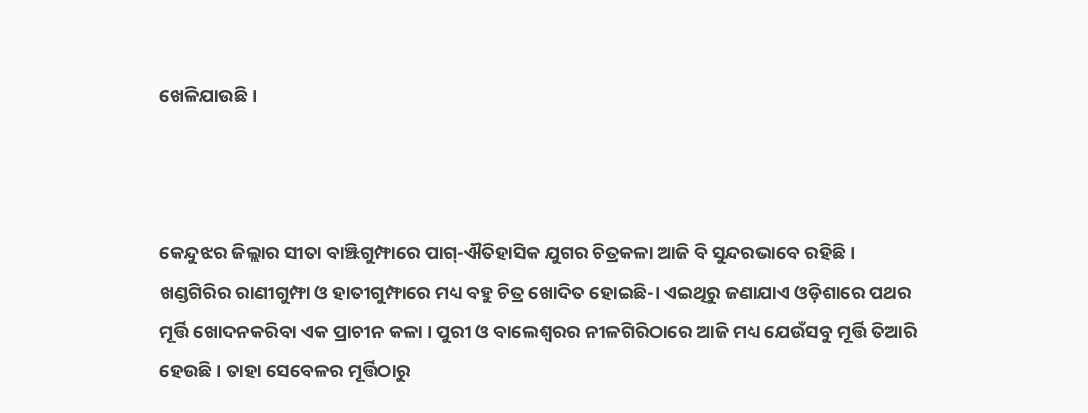ଖେଳିଯାଉଛି ।



କେନ୍ଦୁଝର ଜିଲ୍ଲାର ସୀତା ବାଞ୍ଝିଗୁମ୍ଫାରେ ପାଗ୍-ଐତିହାସିକ ଯୁଗର ଚିତ୍ରକଳା ଆଜି ବି ସୁନ୍ଦରଭାବେ ରହିଛି । ଖଣ୍ଡଗିରିର ରାଣୀଗୁମ୍ଫା ଓ ହାତୀଗୁମ୍ଫାରେ ମଧ୍ୟ ବହୁ ଚିତ୍ର ଖୋଦିତ ହୋଇଛି-। ଏଇଥିରୁ ଜଣାଯାଏ ଓଡ଼ିଶାରେ ପଥର ମୂର୍ତ୍ତି ଖୋଦନକରିବା ଏକ ପ୍ରାଚୀନ କଳା । ପୁରୀ ଓ ବାଲେଶ୍ଵରର ନୀଳଗିରିଠାରେ ଆଜି ମଧ୍ୟ ଯେଉଁସବୁ ମୂର୍ତ୍ତି ତିଆରି ହେଉଛି । ତାହା ସେବେଳର ମୂର୍ତ୍ତିଠାରୁ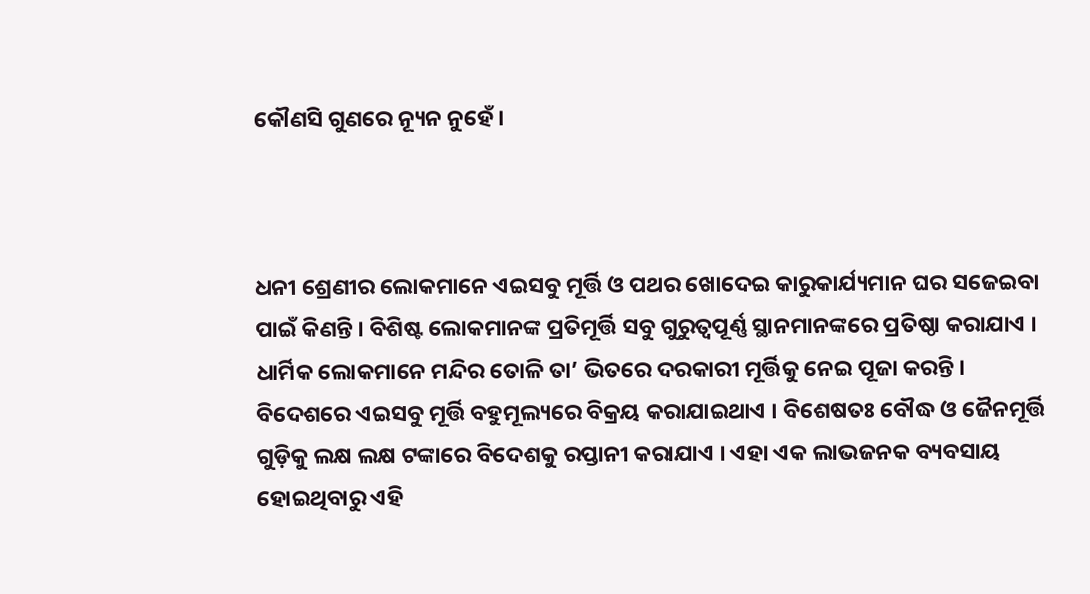କୌଣସି ଗୁଣରେ ନ୍ୟୂନ ନୁହେଁ ।



ଧନୀ ଶ୍ରେଣୀର ଲୋକମାନେ ଏଇସବୁ ମୂର୍ତ୍ତି ଓ ପଥର ଖୋଦେଇ କାରୁକାର୍ଯ୍ୟମାନ ଘର ସଜେଇବା ପାଇଁ କିଣନ୍ତି । ବିଶିଷ୍ଟ ଲୋକମାନଙ୍କ ପ୍ରତିମୂର୍ତ୍ତି ସବୁ ଗୁରୁତ୍ୱପୂର୍ଣ୍ଣ ସ୍ଥାନମାନଙ୍କରେ ପ୍ରତିଷ୍ଠା କରାଯାଏ । ଧାର୍ମିକ ଲୋକମାନେ ମନ୍ଦିର ତୋଳି ତା’ ଭିତରେ ଦରକାରୀ ମୂର୍ତ୍ତିକୁ ନେଇ ପୂଜା କରନ୍ତି । ବିଦେଶରେ ଏଇସବୁ ମୂର୍ତ୍ତି ବହୁମୂଲ୍ୟରେ ବିକ୍ରୟ କରାଯାଇଥାଏ । ବିଶେଷତଃ ବୌଦ୍ଧ ଓ ଜୈନମୂର୍ତ୍ତି ଗୁଡ଼ିକୁ ଲକ୍ଷ ଲକ୍ଷ ଟଙ୍କାରେ ବିଦେଶକୁ ରପ୍ତାନୀ କରାଯାଏ । ଏହା ଏକ ଲାଭଜନକ ବ୍ୟବସାୟ ହୋଇଥିବାରୁ ଏହି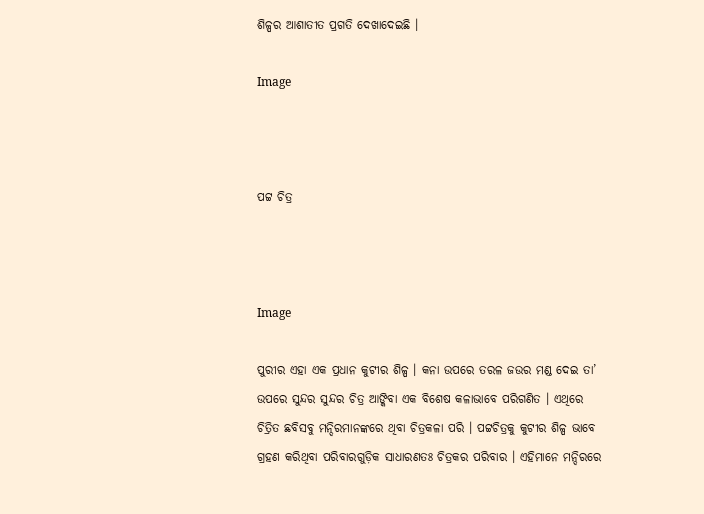ଶିଳ୍ପର ଆଶାତୀତ ପ୍ରଗତି ଦେଖାଦେଇଛି ।

Image



ପଟ୍ଟ ଚିତ୍ର



Image

ପୁରୀର ଏହା ଏକ ପ୍ରଧାନ କୁଟୀର ଶିଳ୍ପ । କନା ଉପରେ ତରଳ ଜଉର ମଣ୍ଡ ଦେଇ ତା’ ଉପରେ ସୁନ୍ଦର ସୁନ୍ଦର ଚିତ୍ର ଆଙ୍କିବା ଏକ ବିଶେଷ କଳାଭାବେ ପରିଗଣିତ । ଏଥିରେ ଚିତ୍ରିତ ଛବିସବୁ ମନ୍ଦିରମାନଙ୍କରେ ଥିବା ଚିତ୍ରକଳା ପରି । ପଟ୍ଟଚିତ୍ରକୁ କୁଟୀର ଶିଳ୍ପ ଭାବେ ଗ୍ରହଣ କରିଥିବା ପରିବାରଗୁଡ଼ିକ ସାଧାରଣତଃ ଚିତ୍ରକର ପରିବାର । ଏହିମାନେ ମନ୍ଦିରରେ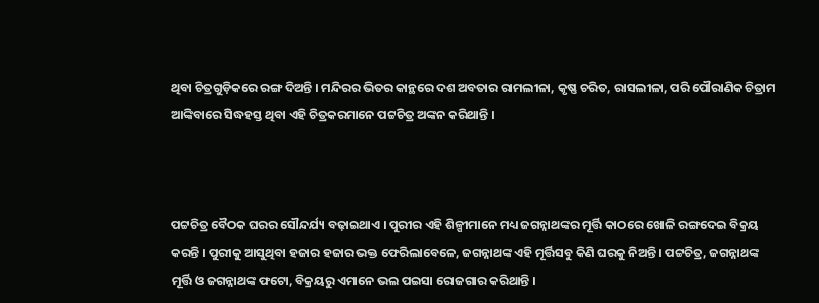ଥିବା ଚିତ୍ରଗୁଡ଼ିକରେ ରଙ୍ଗ ଦିଅନ୍ତି । ମନ୍ଦିରର ଭିତର କାନ୍ଥରେ ଦଶ ଅବତାର ରାମଲୀଳା, କୃଷ୍ଣ ଚରିତ, ରାସଲୀଳା, ପରି ପୌରାଣିକ ଚିତ୍ରାମ ଆଙ୍କିବାରେ ସିଦ୍ଧହସ୍ତ ଥିବା ଏହି ଚିତ୍ରକରମାନେ ପଟ୍ଟଚିତ୍ର ଅଙ୍କନ କରିଥାନ୍ତି ।



ପଟ୍ଟଚିତ୍ର ବୈଠକ ଘରର ସୌନ୍ଦର୍ଯ୍ୟ ବଢ଼ାଇଥାଏ । ପୁରୀର ଏହି ଶିଳ୍ପୀମାନେ ମଧ୍ୟ ଜଗନ୍ନାଥଙ୍କର ମୂର୍ତ୍ତି କାଠରେ ଖୋଳି ରଙ୍ଗଦେଇ ବିକ୍ରୟ କରନ୍ତି । ପୁରୀକୁ ଆସୁଥିବା ହଜାର ହଜାର ଭକ୍ତ ଫେରିଲାବେଳେ, ଜଗନ୍ନାଥଙ୍କ ଏହି ମୂର୍ତ୍ତିସବୁ କିଣି ଘରକୁ ନିଅନ୍ତି । ପଟ୍ଟଚିତ୍ର, ଜଗନ୍ନାଥଙ୍କ ମୂର୍ତ୍ତି ଓ ଜଗନ୍ନାଥଙ୍କ ଫଟୋ, ବିକ୍ରୟରୁ ଏମାନେ ଭଲ ପଇସା ରୋଜଗାର କରିଥାନ୍ତି ।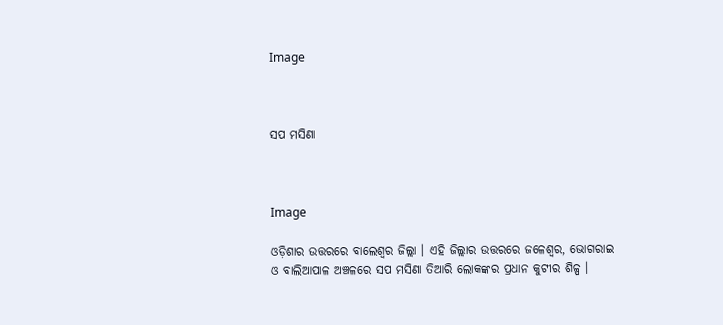Image



ସପ ମସିଣା



Image

ଓଡ଼ିଶାର ଉତ୍ତରରେ ବାଲେଶ୍ଵର ଜିଲ୍ଲା । ଏହି ଜିଲ୍ଲାର ଉତ୍ତରରେ ଜଳେଶ୍ଵର, ଭୋଗରାଇ ଓ ବାଲିଆପାଳ ଅଞ୍ଚଳରେ ସପ ମସିଣା ତିଆରି ଲୋକଙ୍କର ପ୍ରଧାନ କୁଟୀର ଶିଳ୍ପ ।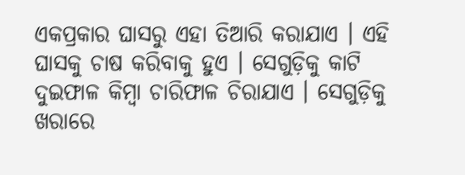ଏକପ୍ରକାର ଘାସରୁ ଏହା ତିଆରି କରାଯାଏ । ଏହି ଘାସକୁ ଚାଷ କରିବାକୁ ହୁଏ । ସେଗୁଡ଼ିକୁ କାଟି ଦୁଇଫାଳ କିମ୍ବା ଚାରିଫାଳ ଚିରାଯାଏ । ସେଗୁଡ଼ିକୁ ଖରାରେ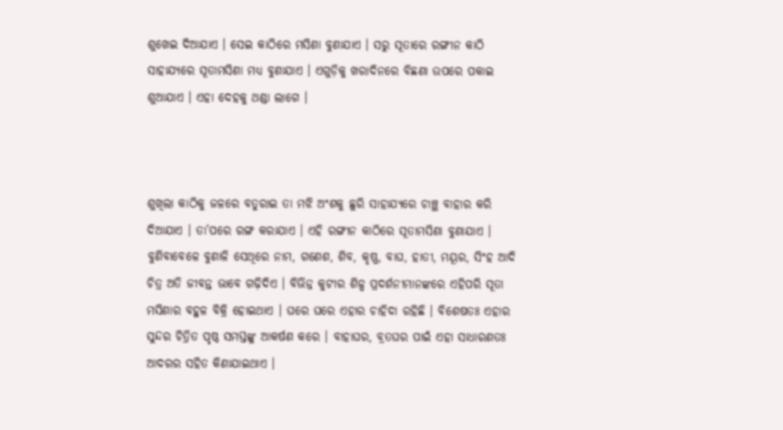ଶୁଖେଇ ଦିଆଯାଏ । ସେଇ କାଠିରେ ମସିଣା ବୁଣାଯାଏ । ସରୁ ସୂତାରେ ରଙ୍ଗୀନ କାଠି ସାହାଯ୍ୟରେ ସୂତାମସିଣା ମଧ୍ୟ ବୁଣାଯାଏ । ଏଗୁଡ଼ିକୁ ଖରାଦିନରେ ବିଛଣା ଉପରେ ପକାଇ ଶୁଆଯାଏ । ଏହା ଦେହକୁ ଥଣ୍ଡା ଲାଗେ ।



ଶୁଖିଲା କାଠିକୁ ଜଳରେ ବତୁରାଇ ତା ମଝି ଅଂଶକୁ ଛୁରି ସାହାଯ୍ୟରେ ଚାଞ୍ଛ ବାହାର କରି ଦିଆଯାଏ । ତା’ପରେ ରଙ୍ଗ କରାଯାଏ । ଏହି ରଙ୍ଗୀନ କାଠିରେ ସୂତାମସିଣା ବୁଣାଯାଏ । ବୁଣିବାବେଳେ ବୁଣାଳି ସେଥିରେ ନାମ, ଗଣେଶ, ଶିବ, କୃଷ୍ଣ, ବାଘ, ହାତୀ, ମୟୂର, ସିଂହ ଆଦି ଚିତ୍ର ଅତି ଜୀବନ୍ତ ଭାବେ ଗଢ଼ିଦିଏ । ବିଭିନ୍ନ କୁଟୀର ଶିଳ୍ପ ପ୍ରଦର୍ଶନୀମାନଙ୍କରେ ଏହିପରି ସୂତା ମସିଣାର ବହୁଳ ବିକ୍ରି ହୋଇଥାଏ । ଘରେ ଘରେ ଏହାର ଚାହିଦା ରହିଛି । ବିଶେଷତଃ ଏହାର ସୁନ୍ଦର ଚିତ୍ରିତ ପୃଷ୍ଠ ସମସ୍ତଙ୍କୁ ଆକର୍ଷଣ କରେ । ବାହାଘର, ବ୍ରତଘର ପାଇଁ ଏହା ସାଧାରଣତଃ ଆଦରର ସହିତ କିଣାଯାଇଥାଏ ।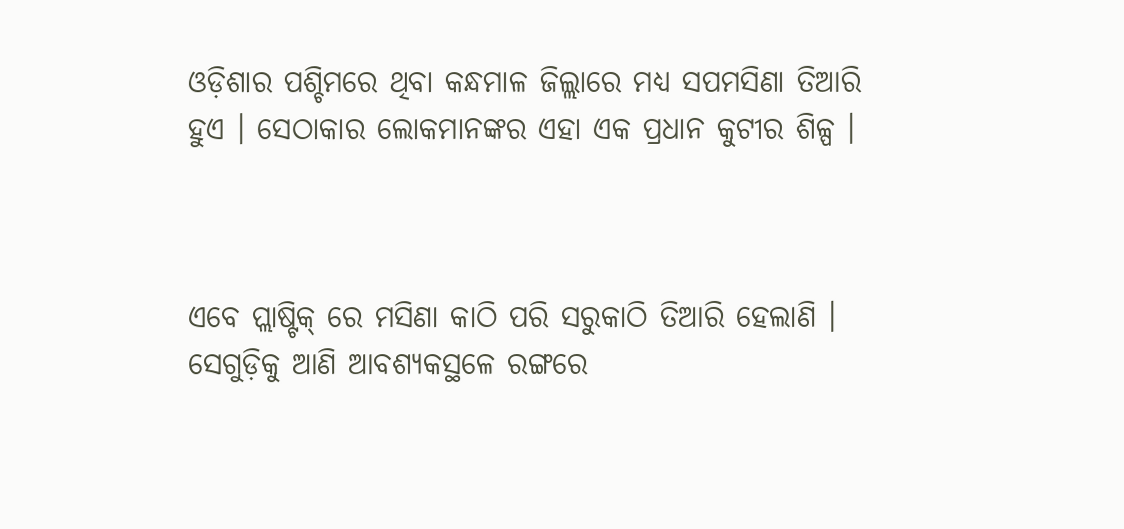ଓଡ଼ିଶାର ପଶ୍ଚିମରେ ଥିବା କନ୍ଧମାଳ ଜିଲ୍ଲାରେ ମଧ୍ୟ ସପମସିଣା ତିଆରି ହୁଏ । ସେଠାକାର ଲୋକମାନଙ୍କର ଏହା ଏକ ପ୍ରଧାନ କୁଟୀର ଶିଳ୍ପ ।



ଏବେ ପ୍ଲାଷ୍ଟିକ୍‍ ରେ ମସିଣା କାଠି ପରି ସରୁକାଠି ତିଆରି ହେଲାଣି । ସେଗୁଡ଼ିକୁ ଆଣି ଆବଶ୍ୟକସ୍ଥଳେ ରଙ୍ଗରେ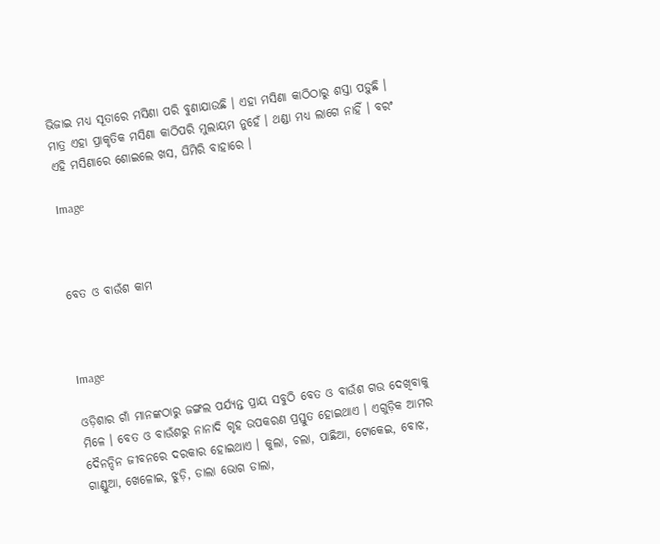ଭିଜାଇ ମଧ୍ୟ ସୂତାରେ ମସିଣା ପରି ବୁଣାଯାଉଛି । ଏହା ମସିଣା କାଠିଠାରୁ ଶସ୍ତା ପଡ଼ୁଛି । ମାତ୍ର ଏହା ପ୍ରାକୃତିକ ମସିଣା କାଠିପରି ମୁଲାୟମ ନୁହେଁ । ଥଣ୍ଡା ମଧ୍ୟ ଲାଗେ ନାହିଁ । ବରଂ ଏହି ମସିଣାରେ ଶୋଇଲେ ଖସ, ଘିମିରି ବାହାରେ ।

Image



ବେତ ଓ ବାଉଁଶ କାମ



Image

ଓଡ଼ିଶାର ଗାଁ ମାନଙ୍କଠାରୁ ଜଙ୍ଗଲ ପର୍ଯ୍ୟନ୍ତ ପ୍ରାୟ ସବୁଠି ବେତ ଓ ବାଉଁଶ ଗଉ ଦେଖିବାକୁ ମିଳେ । ବେତ ଓ ବାଉଁଶରୁ ନାନାଦି ଗୃହ ଉପକରଣ ପ୍ରସ୍ତୁତ ହୋଇଥାଏ । ଏଗୁଡ଼ିକ ଆମର ଦୈନନ୍ଦିନ ଜୀବନରେ ଦରକାର ହୋଇଥାଏ । କୁଲା, ଚଲା, ପାଛିଆ, ଟୋକେଇ, ବୋଝ, ଗାଣ୍ଡୁଆ, ଖେଳୋଇ, ଝୁଡ଼ି, ଡାଲା ଭୋଗ ଡାଲା,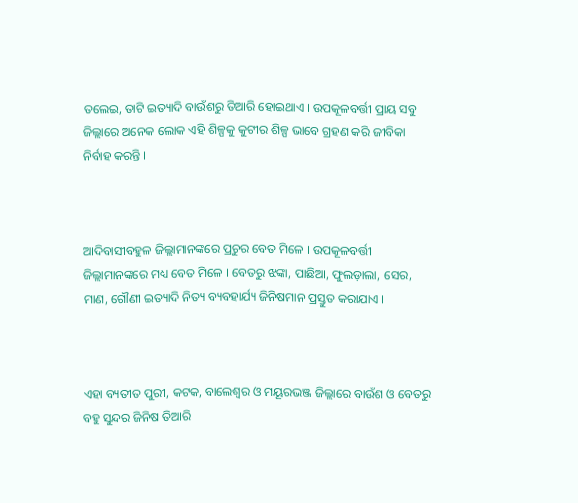ତଲେଇ, ତାଟି ଇତ୍ୟାଦି ବାଉଁଶରୁ ତିଆରି ହୋଇଥାଏ । ଉପକୂଳବର୍ତ୍ତୀ ପ୍ରାୟ ସବୁ ଜିଲ୍ଲାରେ ଅନେକ ଲୋକ ଏହି ଶିଳ୍ପକୁ କୁଟୀର ଶିଳ୍ପ ଭାବେ ଗ୍ରହଣ କରି ଜୀବିକା ନିର୍ବାହ କରନ୍ତି ।



ଆଦିବାସୀବହୁଳ ଜିଲ୍ଲାମାନଙ୍କରେ ପ୍ରଚୁର ବେତ ମିଳେ । ଉପକୂଳବର୍ତ୍ତୀ ଜିଲ୍ଲାମାନଙ୍କରେ ମଧ୍ୟ ବେତ ମିଳେ । ବେତରୁ ଝଙ୍କା, ପାଛିଆ, ଫୁଲଡ଼ାଲା, ସେର, ମାଣ, ଗୌଣୀ ଇତ୍ୟାଦି ନିତ୍ୟ ବ୍ୟବହାର୍ଯ୍ୟ ଜିନିଷମାନ ପ୍ରସ୍ତୁତ କରାଯାଏ ।



ଏହା ବ୍ୟତୀତ ପୁରୀ, କଟକ, ବାଲେଶ୍ଵର ଓ ମୟୂରଭଞ୍ଜ ଜିଲ୍ଲାରେ ବାଉଁଶ ଓ ବେତରୁ ବହୁ ସୁନ୍ଦର ଜିନିଷ ତିଆରି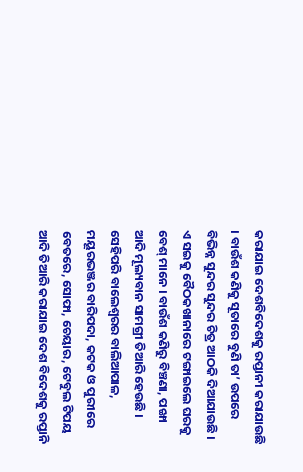କରାଯାଇ ଦେଶବିଦେଶକୁ ରପ୍ତାନୀ କରାଯାଉଛି । ବାଉଁଶ କଣିକୁ ସୂତାରେ ବୁଣି ତା’ ଉପରେ ବିଭିନ୍ନ ସୁନ୍ଦର ସୁନ୍ଦର ଚିତ୍ର ଆଠକି ଦିଆଯାଉଛି । ଏ ସଇକୁ ବୈଠକଖାନାରେ ଟଙ୍ଗାଇଲେ ଘରକୁ ବେଶ୍ ମାନେ । ବାଉଁଶ କଣିରୁ ବିଞ୍ଚଣା, ପଙ୍ଖା ଆଦି ମୂଲ୍ୟବାନ ସାମଗ୍ରୀ ତିଆରି ହେଉଛି । ସେହିପରି ବାଲେଶ୍ୱରର ବାଲିଆପାଳ, ମୟୂରଭଞ୍ଜର ବାରିପଦା, କଟକ ଓ ପୁରୀରେ ବେତରେ, ସୋଫା, ଚେୟାର, ଟେବୁଲ ଟିପୟ ଆଦି ତିଆରି କରାଯାଇ ଦେଶ ବିଦେଶକୁ ରପ୍ତାନି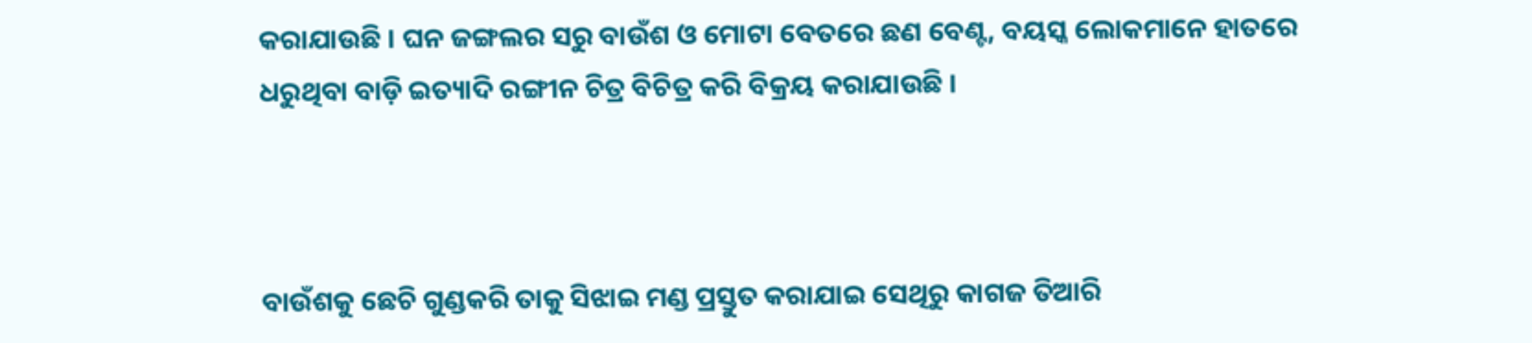କରାଯାଉଛି । ଘନ ଜଙ୍ଗଲର ସରୁ ବାଉଁଶ ଓ ମୋଟା ବେତରେ ଛଣ ବେଣ୍ଟ, ବୟସ୍କ ଲୋକମାନେ ହାତରେ ଧରୁଥିବା ବାଡ଼ି ଇତ୍ୟାଦି ରଙ୍ଗୀନ ଚିତ୍ର ବିଚିତ୍ର କରି ବିକ୍ରୟ କରାଯାଉଛି ।



ବାଉଁଶକୁ ଛେଚି ଗୁଣ୍ଡକରି ତାକୁ ସିଝାଇ ମଣ୍ଡ ପ୍ରସ୍ତୁତ କରାଯାଇ ସେଥିରୁ କାଗଜ ତିଆରି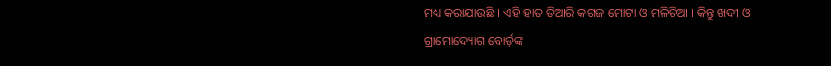ମଧ୍ୟ କରାଯାଉଛି । ଏହି ହାତ ତିଆରି କଗଜ ମୋଟା ଓ ମଳିଚିଆ । କିନ୍ତୁ ଖଦୀ ଓ ଗ୍ରାମୋଦ୍ୟୋଗ ବୋର୍ଡ଼ଙ୍କ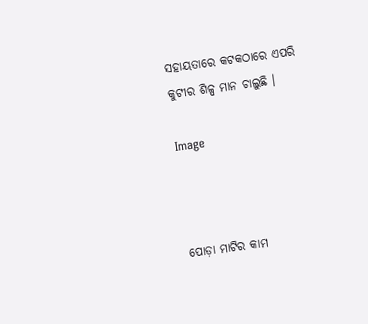ସହାୟତାରେ କଟକଠାରେ ଏପରି କୁଟୀର ଶିଳ୍ପ ମାନ ଚାଲୁଛି ।

Image



ପୋଡ଼ା ମାଟିର କାମ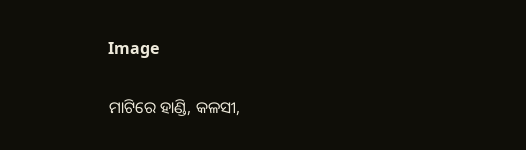Image

ମାଟିରେ ହାଣ୍ଡି, କଳସୀ,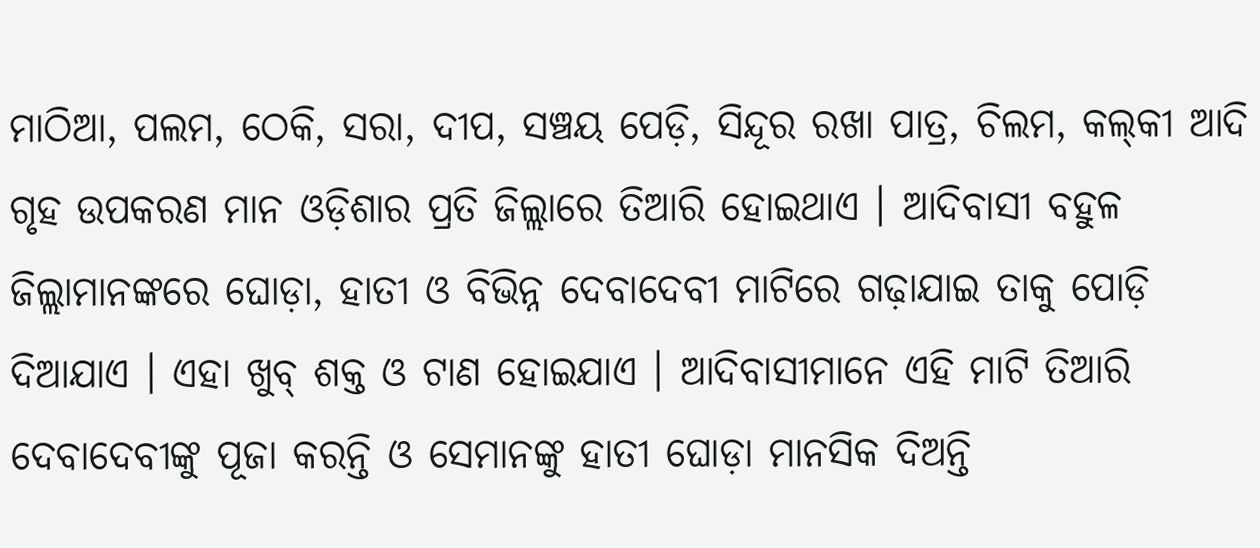ମାଠିଆ, ପଲମ, ଠେକି, ସରା, ଦୀପ, ସଞ୍ଚୟ ପେଡ଼ି, ସିନ୍ଦୂର ରଖା ପାତ୍ର, ଚିଲମ, କଲ୍‍କୀ ଆଦି ଗୃହ ଉପକରଣ ମାନ ଓଡ଼ିଶାର ପ୍ରତି ଜିଲ୍ଲାରେ ତିଆରି ହୋଇଥାଏ । ଆଦିବାସୀ ବହୁଳ ଜିଲ୍ଲାମାନଙ୍କରେ ଘୋଡ଼ା, ହାତୀ ଓ ବିଭିନ୍ନ ଦେବାଦେବୀ ମାଟିରେ ଗଢ଼ାଯାଇ ତାକୁ ପୋଡ଼ି ଦିଆଯାଏ । ଏହା ଖୁବ୍ ଶକ୍ତ ଓ ଟାଣ ହୋଇଯାଏ । ଆଦିବାସୀମାନେ ଏହି ମାଟି ତିଆରି ଦେବାଦେବୀଙ୍କୁ ପୂଜା କରନ୍ତି ଓ ସେମାନଙ୍କୁ ହାତୀ ଘୋଡ଼ା ମାନସିକ ଦିଅନ୍ତି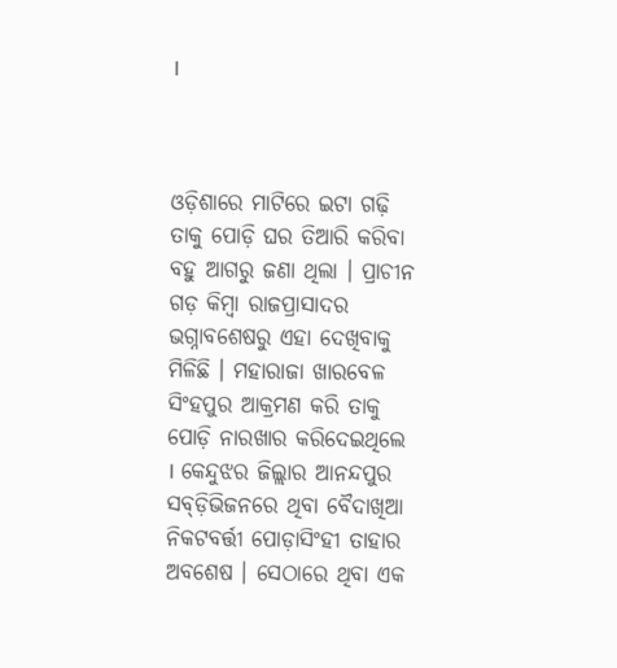।



ଓଡ଼ିଶାରେ ମାଟିରେ ଇଟା ଗଢ଼ି ତାକୁ ପୋଡ଼ି ଘର ତିଆରି କରିବା ବହୁ ଆଗରୁ ଜଣା ଥିଲା । ପ୍ରାଚୀନ ଗଡ଼ କିମ୍ବା ରାଜପ୍ରାସାଦର ଭଗ୍ନାବଶେଷରୁ ଏହା ଦେଖିବାକୁ ମିଳିଛି । ମହାରାଜା ଖାରବେଳ ସିଂହପୁର ଆକ୍ରମଣ କରି ତାକୁ ପୋଡ଼ି ନାରଖାର କରିଦେଇଥିଲେ । କେନ୍ଦୁଝର ଜିଲ୍ଲାର ଆନନ୍ଦପୁର ସବ୍‍ଡ଼ିଭିଜନରେ ଥିବା ବୈଦାଖିଆ ନିକଟବର୍ତ୍ତୀ ପୋଡ଼ାସିଂହୀ ତାହାର ଅବଶେଷ । ସେଠାରେ ଥିବା ଏକ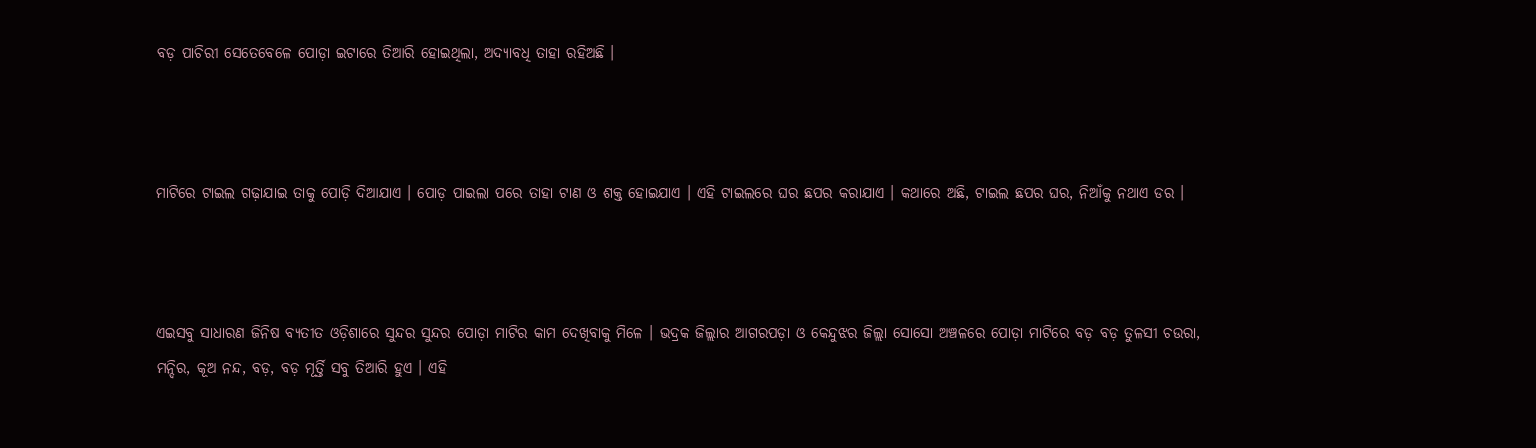ବଡ଼ ପାଚିରୀ ସେତେବେଳେ ପୋଡ଼ା ଇଟାରେ ତିଆରି ହୋଇଥିଲା, ଅଦ୍ୟାବଧି ତାହା ରହିଅଛି ।



ମାଟିରେ ଟାଇଲ ଗଢ଼ାଯାଇ ତାକୁ ପୋଡ଼ି ଦିଆଯାଏ । ପୋଡ଼ ପାଇଲା ପରେ ତାହା ଟାଣ ଓ ଶକ୍ତ ହୋଇଯାଏ । ଏହି ଟାଇଲରେ ଘର ଛପର କରାଯାଏ । କଥାରେ ଅଛି, ଟାଇଲ ଛପର ଘର, ନିଆଁକୁ ନଥାଏ ଡର ।



ଏଇସବୁ ସାଧାରଣ ଜିନିଷ ବ୍ୟତୀତ ଓଡ଼ିଶାରେ ସୁନ୍ଦର ସୁନ୍ଦର ପୋଡ଼ା ମାଟିର କାମ ଦେଖିବାକୁ ମିଳେ । ଭଦ୍ରକ ଜିଲ୍ଲାର ଆଗରପଡ଼ା ଓ କେନ୍ଦୁଝର ଜିଲ୍ଲା ସୋସୋ ଅଞ୍ଚଳରେ ପୋଡ଼ା ମାଟିରେ ବଡ଼ ବଡ଼ ତୁଳସୀ ଚଉରା, ମନ୍ଦିର, କୂଅ ନନ୍ଦ, ବଡ଼, ବଡ଼ ମୂର୍ତ୍ତି ସବୁ ତିଆରି ହୁଏ । ଏହି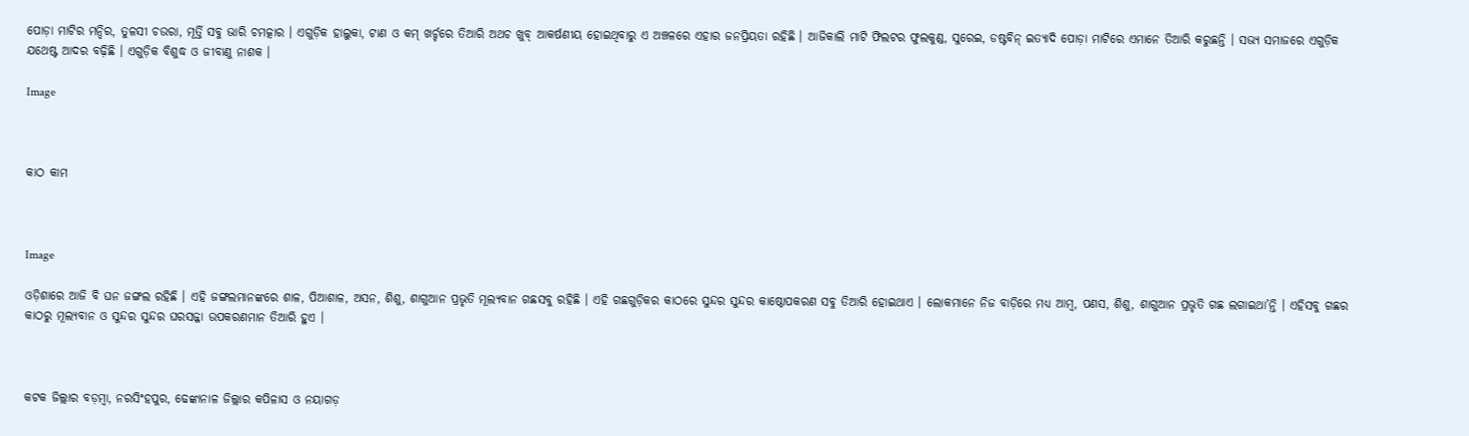ପୋଡ଼ା ମାଟିର ମନ୍ଦିର, ତୁଳସୀ ଚଉରା, ମୂର୍ତ୍ତି ସବୁ ଭାରି ଚମତ୍କାର । ଏଗୁଡ଼ିକ ହାଲୁକା, ଟାଣ ଓ କମ୍ ଖର୍ଚ୍ଚରେ ତିଆରି ଅଥଚ ଖୁବ୍ ଆକର୍ଷଣୀୟ ହୋଇଥିବାରୁ ଏ ଅଞ୍ଚଳରେ ଏହାର ଜନପ୍ରିୟତା ରହିଛି । ଆଜିକାଲି ମାଟି ଫିଲଟର ଫୁଲକୁଣ୍ଡ, ସୁରେଇ, ଡଷ୍ଟବିନ୍ ଇତ୍ୟାଦି ପୋଡ଼ା ମାଟିରେ ଏମାନେ ତିଆରି କରୁଛନ୍ତି । ସଭ୍ୟ ସମାଜରେ ଏଗୁଡ଼ିକ ଯଥେଷ୍ଟ ଆଦର ବଢ଼ିଛି । ଏଗୁଡ଼ିକ ବିଶୁଦ୍ଧ ଓ ଜୀବାଣୁ ନାଶକ ।

Image



କାଠ କାମ



Image

ଓଡ଼ିଶାରେ ଆଜି ବି ଘନ ଜଙ୍ଗଲ ରହିଛି । ଏହି ଜଙ୍ଗଲମାନଙ୍କରେ ଶାଳ, ପିଆଶାଳ, ଅସନ, ଶିଶୁ, ଶାଗୁଆନ ପ୍ରଭୃତି ମୂଲ୍ୟବାନ ଗଛସବୁ ରହିଛି । ଏହି ଗଛଗୁଡ଼ିକର କାଠରେ ସୁନ୍ଦର ସୁନ୍ଦର କାଷ୍ଠୋପକରଣ ସବୁ ତିଆରି ହୋଇଥାଏ । ଲୋକମାନେ ନିଜ ବାଡ଼ିରେ ମଧ୍ୟ ଆମ୍ବ, ପଣସ, ଶିଶୁ, ଶାଗୁଆନ ପ୍ରଭୃତି ଗଛ ଲଗାଇଥା’ନ୍ତି । ଏହିସବୁ ଗଛର କାଠରୁ ମୂଲ୍ୟବାନ ଓ ସୁନ୍ଦର ସୁନ୍ଦର ଘରସଜ୍ଜା ଉପକରଣମାନ ତିଆରି ହୁଏ ।



କଟକ ଜିଲ୍ଲାର ବଡ଼ମ୍ବା, ନରସିଂହପୁର, ଢେଙ୍କାନାଳ ଜିଲ୍ଲାର କପିଳାସ ଓ ନୟାଗଡ଼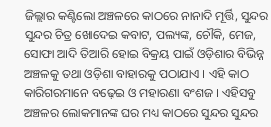ଜିଲ୍ଲାର କଣ୍ଟିଲୋ ଅଞ୍ଚଳରେ କାଠରେ ନାନାଦି ମୂର୍ତ୍ତି, ସୁନ୍ଦର ସୁନ୍ଦର ଚିତ୍ର ଖୋଦେଇ କବାଟ, ପଲ୍ୟଙ୍କ, ଚୌକି, ମେଜ, ସୋଫା ଆଦି ତିଆରି ହୋଇ ବିକ୍ରୟ ପାଇଁ ଓଡ଼ିଶାର ବିଭିନ୍ନ ଅଞ୍ଚଳକୁ ତଥା ଓଡ଼ିଶା ବାହାରକୁ ପଠାଯାଏ । ଏହି କାଠ କାରିଗରମାନେ ବଢ଼େଇ ଓ ମହାରଣା ବଂଶଜ । ଏହିସବୁ ଅଞ୍ଚଳର ଲୋକମାନଙ୍କ ଘର ମଧ୍ୟ କାଠରେ ସୁନ୍ଦର ସୁନ୍ଦର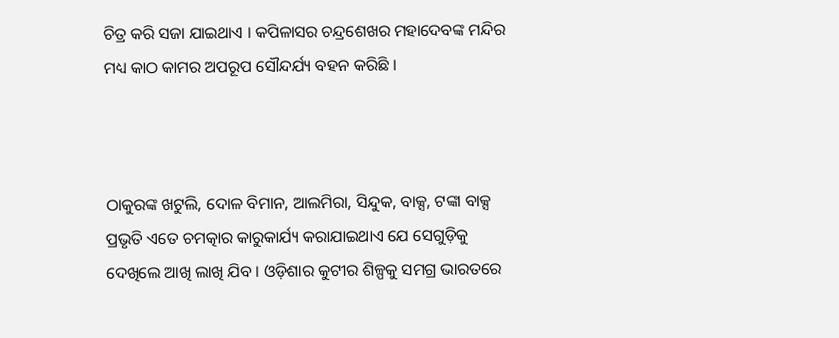ଚିତ୍ର କରି ସଜା ଯାଇଥାଏ । କପିଳାସର ଚନ୍ଦ୍ରଶେଖର ମହାଦେବଙ୍କ ମନ୍ଦିର ମଧ୍ୟ କାଠ କାମର ଅପରୂପ ସୌନ୍ଦର୍ଯ୍ୟ ବହନ କରିଛି ।



ଠାକୁରଙ୍କ ଖଟୁଲି, ଦୋଳ ବିମାନ, ଆଲମିରା, ସିନ୍ଦୁକ, ବାକ୍ସ, ଟଙ୍କା ବାକ୍ସ ପ୍ରଭୃତି ଏତେ ଚମତ୍କାର କାରୁକାର୍ଯ୍ୟ କରାଯାଇଥାଏ ଯେ ସେଗୁଡ଼ିକୁ ଦେଖିଲେ ଆଖି ଲାଖି ଯିବ । ଓଡ଼ିଶାର କୁଟୀର ଶିଳ୍ପକୁ ସମଗ୍ର ଭାରତରେ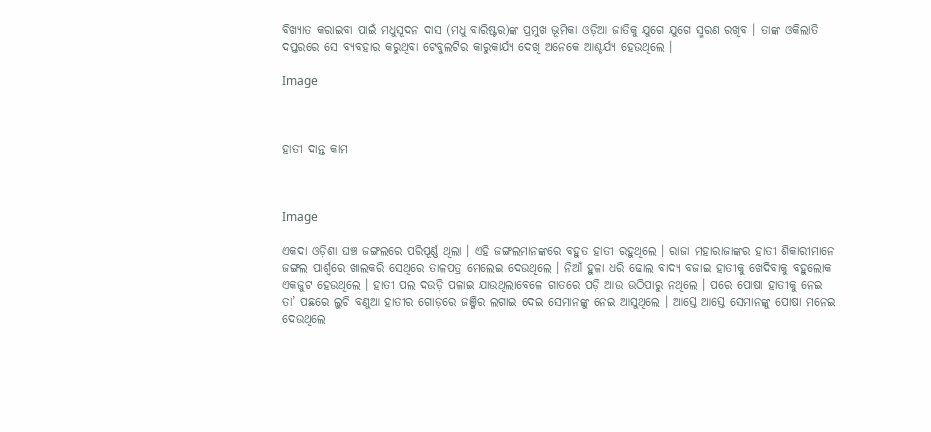ବିଖ୍ୟାତ କରାଇବା ପାଇଁ ମଧୁସୂଦନ ଦାସ (ମଧୁ ବାରିଷ୍ଟର)ଙ୍କ ପ୍ରମୁଖ ଭୂମିକା ଓଡ଼ିଆ ଜାତିକୁ ଯୁଗେ ଯୁଗେ ସ୍ମରଣ ରଖିବ । ତାଙ୍କ ଓକିଲାତି ଦପ୍ତରରେ ସେ ବ୍ୟବହାର କରୁଥିବା ଟେବୁଲଟିର କାରୁକାର୍ଯ୍ୟ ଦେଖି ଅନେକେ ଆଶ୍ଚର୍ଯ୍ୟ ହେଉଥିଲେ ।

Image



ହାତୀ ଦାନ୍ତ କାମ



Image

ଏକଦା ଓଡ଼ିଶା ଘଞ୍ଚ ଜଙ୍ଗଲରେ ପରିପୂର୍ଣ୍ଣ ଥିଲା । ଏହି ଜଙ୍ଗଲମାନଙ୍କରେ ବହୁତ ହାତୀ ରହୁଥିଲେ । ରାଜା ମହାରାଜାଙ୍କର ହାତୀ ଶିକାରୀମାନେ ଜଙ୍ଗଲ ପାର୍ଶ୍ଵରେ ଖାଲକରି ସେଥିରେ ତାଳପତ୍ର ମେଲେଇ ଦେଉଥିଲେ । ନିଆଁ ହୁଳା ଧରି ଢୋଲ ବାଦ୍ୟ ବଜାଇ ହାତୀକୁ ଖେଦିବାକୁ ବହୁଲୋକ ଏକଜୁଟ ହେଉଥିଲେ । ହାତୀ ପଲ ଦଉଡ଼ି ପଳାଇ ଯାଉଥିଲାବେଳେ ଗାତରେ ପଡ଼ି ଆଉ ଉଠିପାରୁ ନଥିଲେ । ପରେ ପୋଷା ହାତୀକୁ ନେଇ ତା’ ପଛରେ ଲୁଚି ବଣୁଆ ହାତୀର ଗୋଡ଼ରେ ଜଞ୍ଜିର ଲଗାଇ ଦେଇ ସେମାନଙ୍କୁ ନେଇ ଆସୁଥିଲେ । ଆସ୍ତେ ଆସ୍ତେ ସେମାନଙ୍କୁ ପୋଷା ମନେଇ ଦେଉଥିଲେ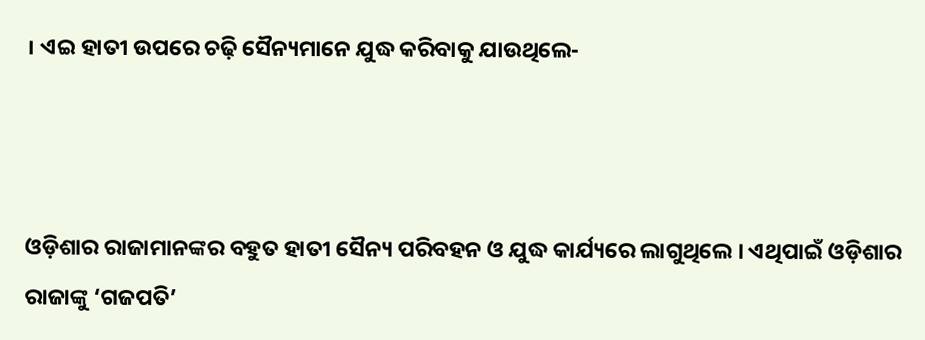। ଏଇ ହାତୀ ଉପରେ ଚଢ଼ି ସୈନ୍ୟମାନେ ଯୁଦ୍ଧ କରିବାକୁ ଯାଉଥିଲେ-



ଓଡ଼ିଶାର ରାଜାମାନଙ୍କର ବହୁତ ହାତୀ ସୈନ୍ୟ ପରିବହନ ଓ ଯୁଦ୍ଧ କାର୍ଯ୍ୟରେ ଲାଗୁଥିଲେ । ଏଥିପାଇଁ ଓଡ଼ିଶାର ରାଜାଙ୍କୁ ‘ଗଜପତି’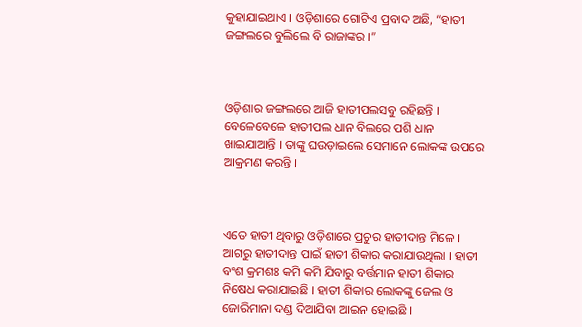କୁହାଯାଇଥାଏ । ଓଡ଼ିଶାରେ ଗୋଟିଏ ପ୍ରବାଦ ଅଛି, “ହାତୀ ଜଙ୍ଗଲରେ ବୁଲିଲେ ବି ରାଜାଙ୍କର ।”



ଓଡ଼ିଶାର ଜଙ୍ଗଲରେ ଆଜି ହାତୀପଲସବୁ ରହିଛନ୍ତି । ବେଳେବେଳେ ହାତୀପଲ ଧାନ ବିଲରେ ପଶି ଧାନ ଖାଇଯାଆନ୍ତି । ତାଙ୍କୁ ଘଉଡ଼ାଇଲେ ସେମାନେ ଲୋକଙ୍କ ଉପରେ ଆକ୍ରମଣ କରନ୍ତି ।



ଏତେ ହାତୀ ଥିବାରୁ ଓଡ଼ିଶାରେ ପ୍ରଚୁର ହାତୀଦାନ୍ତ ମିଳେ । ଆଗରୁ ହାତୀଦାନ୍ତ ପାଇଁ ହାତୀ ଶିକାର କରାଯାଉଥିଲା । ହାତୀ ବଂଶ କ୍ରମଶଃ କମି କମି ଯିବାରୁ ବର୍ତ୍ତମାନ ହାତୀ ଶିକାର ନିଷେଧ କରାଯାଇଛି । ହାତୀ ଶିକାର ଲୋକଙ୍କୁ ଜେଲ ଓ ଜୋରିମାନା ଦଣ୍ଡ ଦିଆଯିବା ଆଇନ ହୋଇଛି ।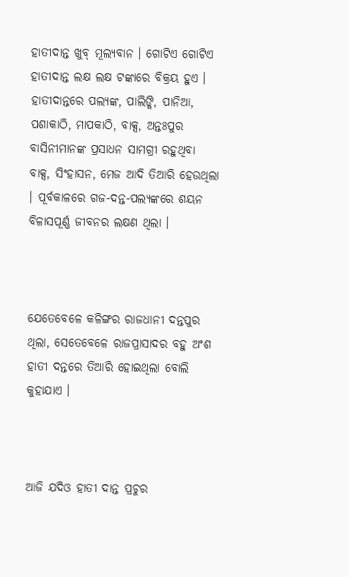ହାତୀଦାନ୍ତ ଖୁବ୍ ମୂଲ୍ୟବାନ । ଗୋଟିଏ ଗୋଟିଏ ହାତୀଦାନ୍ତ ଲକ୍ଷ ଲକ୍ଷ ଟଙ୍କାରେ ବିକ୍ରୟ ହୁଏ । ହାତୀଦାନ୍ତରେ ପଲ୍ୟଙ୍କ, ପାଲିଙ୍କି, ପାନିଆ, ପଶାକାଠି, ମାପକାଠି, ବାକ୍ସ, ଅନ୍ତଃପୁର ବାସିନୀମାନଙ୍କ ପ୍ରସାଧନ ସାମଗ୍ରୀ ରହୁଥିବା ବାକ୍ସ, ସିଂହାସନ, ମେଜ ଆଦି ତିଆରି ହେଉଥିଲା । ପୂର୍ବକାଳରେ ଗଜ-ଦନ୍ତ-ପଲ୍ୟଙ୍କରେ ଶୟନ ବିଳାସପୂର୍ଣ୍ଣ ଜୀବନର ଲକ୍ଷଣ ଥିଲା ।



ଯେତେବେଳେ କଳିଙ୍ଗର ରାଜଧାନୀ ଦନ୍ତପୁର ଥିଲା, ସେତେବେଳେ ରାଜପ୍ରାସାଦର ବହୁ ଅଂଶ ହାତୀ ଦନ୍ତରେ ତିଆରି ହୋଇଥିଲା ବୋଲି କୁହାଯାଏ ।



ଆଜି ଯଦିଓ ହାତୀ ଦାନ୍ତ ପ୍ରଚୁର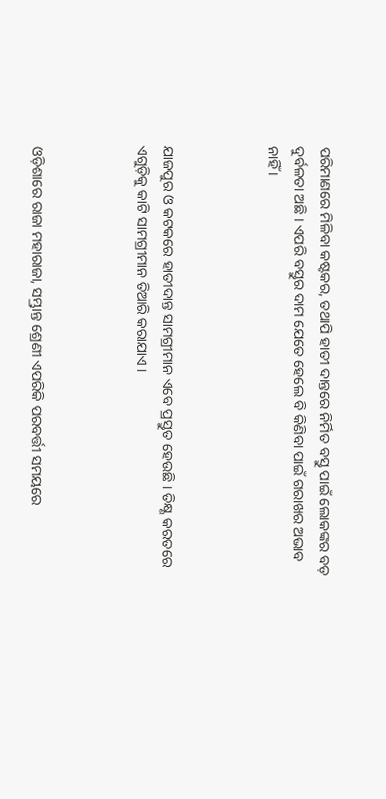ପରିମାଣରେ ମିଳିବା କଷ୍ଟକର, ତଥାପି ହାତୀ ଦାନ୍ତରେ ନିର୍ମିତ ବସ୍ତୁ ପାଇଁ ଲୋକଙ୍କର ବଡ଼ ଦୁର୍ବଳତା ଅଛି । ଏପରି ବସ୍ତୁର ଦାମ ଯେତେ ହେଲେ ବି କିଣିବା ପାଇଁ ଗରାଖର ଅଭାବ ନାହିଁ ।



ଯାଜପୁର ଓ କଟକରେ ହାତୀଦାନ୍ତ ସାମଗ୍ରୀମାନ ଏବେ ପ୍ରସ୍ତୁତ ହେଉଛି । ତିକ୍ଷ୍ଣ କରତରେ ଏଗୁଡ଼ିକୁ କାଟି ସାମଗ୍ରୀମାନ ତିଆରି କରାଯାଏ ।



ଓଡ଼ିଶାରେ ରାଜା ମହାରାଜା, ସମ୍ଭ୍ରାନ୍ତ ଶ୍ରେଣୀ ଏପରିକି ପରବର୍ତ୍ତୀ ସମୟରେ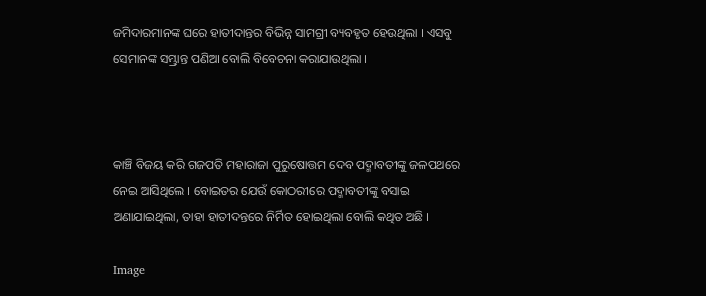ଜମିଦାରମାନଙ୍କ ଘରେ ହାତୀଦାନ୍ତର ବିଭିନ୍ନ ସାମଗ୍ରୀ ବ୍ୟବହୃତ ହେଉଥିଲା । ଏସବୁ ସେମାନଙ୍କ ସମ୍ଭ୍ରାନ୍ତ ପଣିଆ ବୋଲି ବିବେଚନା କରାଯାଉଥିଲା ।



କାଞ୍ଚି ବିଜୟ କରି ଗଜପତି ମହାରାଜା ପୁରୁଷୋତ୍ତମ ଦେବ ପଦ୍ମାବତୀଙ୍କୁ ଜଳପଥରେ ନେଇ ଆସିଥିଲେ । ବୋଇତର ଯେଉଁ କୋଠରୀରେ ପଦ୍ମାବତୀଙ୍କୁ ବସାଇ ଅଣାଯାଇଥିଲା, ତାହା ହାତୀଦନ୍ତରେ ନିର୍ମିତ ହୋଇଥିଲା ବୋଲି କଥିତ ଅଛି ।

Image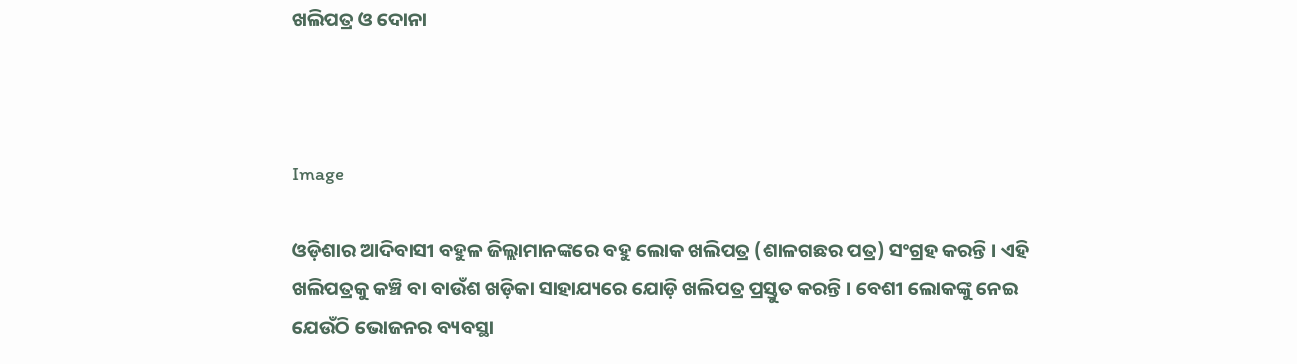ଖଲିପତ୍ର ଓ ଦୋନା



Image

ଓଡ଼ିଶାର ଆଦିବାସୀ ବହୁଳ ଜିଲ୍ଲାମାନଙ୍କରେ ବହୁ ଲୋକ ଖଲିପତ୍ର (ଶାଳଗଛର ପତ୍ର) ସଂଗ୍ରହ କରନ୍ତି । ଏହି ଖଲିପତ୍ରକୁ କଞ୍ଚି ବା ବାଉଁଶ ଖଡ଼ିକା ସାହାଯ୍ୟରେ ଯୋଡ଼ି ଖଲିପତ୍ର ପ୍ରସ୍ତୁତ କରନ୍ତି । ବେଶୀ ଲୋକଙ୍କୁ ନେଇ ଯେଉଁଠି ଭୋଜନର ବ୍ୟବସ୍ଥା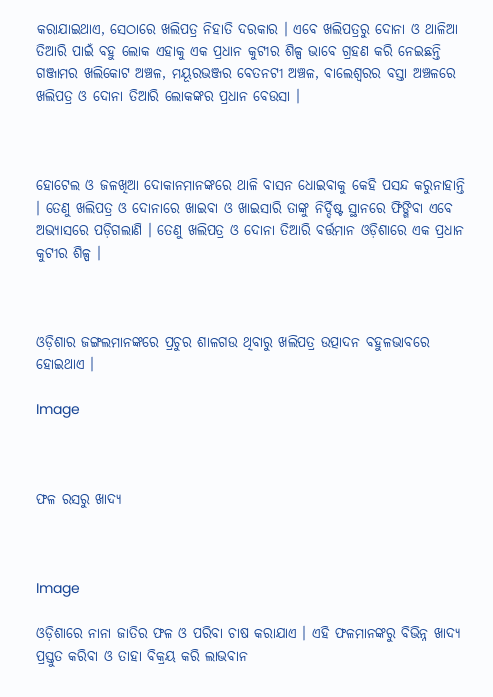କରାଯାଇଥାଏ, ସେଠାରେ ଖଲିପତ୍ର ନିହାତି ଦରକାର । ଏବେ ଖଲିପତ୍ରରୁ ଦୋନା ଓ ଥାଳିଆ ତିଆରି ପାଇଁ ବହୁ ଲୋକ ଏହାକୁ ଏକ ପ୍ରଧାନ କୁଟୀର ଶିଳ୍ପ ଭାବେ ଗ୍ରହଣ କରି ନେଇଛନ୍ତି ଗଞ୍ଜାମର ଖଲିକୋଟ ଅଞ୍ଚଳ, ମୟୂରଭଞ୍ଜର ବେତନଟୀ ଅଞ୍ଚଳ, ବାଲେଶ୍ଵରର ବସ୍ତା ଅଞ୍ଚଳରେ ଖଲିପତ୍ର ଓ ଦୋନା ତିଆରି ଲୋକଙ୍କର ପ୍ରଧାନ ବେଉସା ।



ହୋଟେଲ ଓ ଜଳଖିଆ ଦୋକାନମାନଙ୍କରେ ଥାଳି ବାସନ ଧୋଇବାକୁ କେହି ପସନ୍ଦ କରୁନାହାନ୍ତି । ତେଣୁ ଖଲିପତ୍ର ଓ ଦୋନାରେ ଖାଇବା ଓ ଖାଇସାରି ତାଙ୍କୁ ନିର୍ଦ୍ଦିଷ୍ଟ ସ୍ଥାନରେ ଫିଙ୍ଗିବା ଏବେ ଅଭ୍ୟାସରେ ପଡ଼ିଗଲାଣି । ତେଣୁ ଖଲିପତ୍ର ଓ ଦୋନା ତିଆରି ବର୍ତ୍ତମାନ ଓଡ଼ିଶାରେ ଏକ ପ୍ରଧାନ କୁଟୀର ଶିଳ୍ପ ।



ଓଡ଼ିଶାର ଜଙ୍ଗଲମାନଙ୍କରେ ପ୍ରଚୁର ଶାଳଗଉ ଥିବାରୁ ଖଲିପତ୍ର ଉତ୍ପାଦନ ବହୁଳଭାବରେ ହୋଇଥାଏ ।

Image



ଫଳ ରସରୁ ଖାଦ୍ୟ



Image

ଓଡ଼ିଶାରେ ନାନା ଜାତିର ଫଳ ଓ ପରିବା ଚାଷ କରାଯାଏ । ଏହି ଫଳମାନଙ୍କରୁ ବିଭିନ୍ନ ଖାଦ୍ୟ ପ୍ରସ୍ତୁତ କରିବା ଓ ତାହା ବିକ୍ରୟ କରି ଲାଭବାନ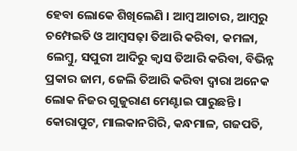ହେବା ଲୋକେ ଶିଖିଲେଣି । ଆମ୍ବ ଆଚାର, ଆମ୍ବରୁ ଚମ୍ପେଇତି ଓ ଆମ୍ବସଢ଼ା ତିଆରି କରିବା, କମଳା, ଲେମ୍ବୁ, ସପୁରୀ ଆଦିରୁ କ୍ୱାସ ତିଆରି କରିବା, ବିଭିନ୍ନ ପ୍ରକାର ଜାମ, ଜେଲି ତିଆରି କରିବା ଦ୍ୱାରା ଅନେକ ଲୋକ ନିଜର ଗୁଜୁରାଣ ମେଣ୍ଟାଇ ପାରୁଛନ୍ତି । କୋରାପୁଟ, ମାଲକାନଗିରି, କନ୍ଧମାଳ, ଗଜପତି,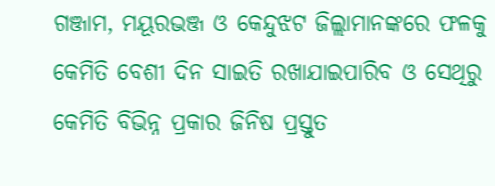ଗଞ୍ଜାମ, ମୟୂରଭଞ୍ଜ ଓ କେନ୍ଦୁଝଟ ଜିଲ୍ଲାମାନଙ୍କରେ ଫଳକୁ କେମିତି ବେଶୀ ଦିନ ସାଇତି ରଖାଯାଇପାରିବ ଓ ସେଥିରୁ କେମିତି ବିଭିନ୍ନ ପ୍ରକାର ଜିନିଷ ପ୍ରସ୍ତୁତ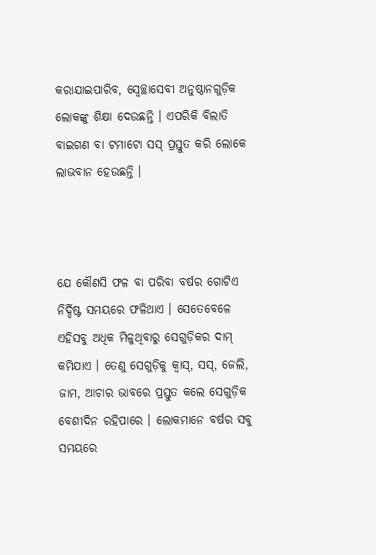କରାଯାଇପାରିବ, ସ୍ୱେଚ୍ଛାସେବୀ ଅନୁଷ୍ଠାନଗୁଡ଼ିକ ଲୋକଙ୍କୁ ଶିକ୍ଷା ଦେଉଛନ୍ତି । ଏପରିକି ବିଲାତି ବାଇଗଣ ବା ଟମାଟୋ ସସ୍ ପ୍ରସ୍ତୁତ କରି ଲୋକେ ଲାଭବାନ ହେଉଛନ୍ତି ।



ଯେ କୌଣସି ଫଳ ବା ପରିବା ବର୍ଷର ଗୋଟିଏ ନିର୍ଦ୍ଦିଷ୍ଟ ସମୟରେ ଫଳିଥାଏ । ସେତେବେଳେ ଏହିସବୁ ଅଧିକ ମିଳୁଥିବାରୁ ସେଗୁଡ଼ିକର ଦାମ୍ କମିଯାଏ । ତେଣୁ ସେଗୁଡ଼ିକୁ କ୍ଵାସ୍, ସସ୍, ଜେଲି, ଜାମ, ଆଚାର ଭାବରେ ପ୍ରସ୍ତୁତ କଲେ ସେଗୁଡ଼ିକ ବେଶୀଦିନ ରହିପାରେ । ଲୋକମାନେ ବର୍ଷର ସବୁ ସମୟରେ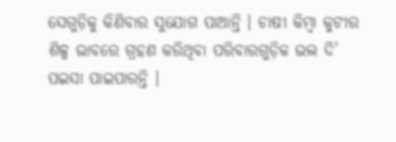ସେଗୁଡ଼ିକୁ କିଣିବାର ସୁଯୋଗ ପାଆନ୍ତି । ଚାଷୀ କିମ୍ବା କୁଟୀର ଶିଳ୍ପ ଭାବରେ ଗ୍ରହଣ କରିଥିବା ପରିବାରଗୁଡ଼ିକ ଭଲ ଦି’ ପଇସା ପାଇପାରନ୍ତି ।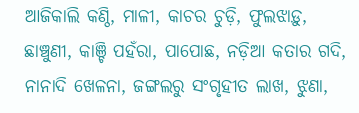ଆଜିକାଲି କଣ୍ଠି, ମାଳୀ, କାଚର ଚୁଡ଼ି, ଫୁଲଝାଡ଼ୁ, ଛାଞ୍ଚୁଣୀ, କାଞ୍ଚି ପହଁରା, ପାପୋଛ, ନଡ଼ିଆ କତାର ଗଦି, ନାନାଦି ଖେଳନା, ଜଙ୍ଗଲରୁ ସଂଗୃହୀତ ଲାଖ, ଝୁଣା,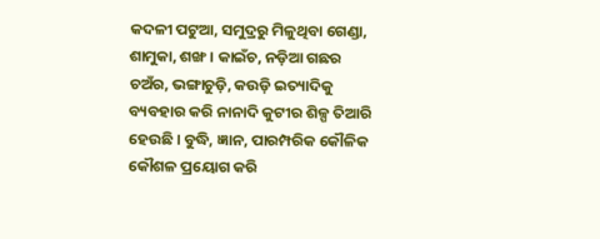କଦଳୀ ପଟୁଆ, ସମୁଦ୍ରରୁ ମିଳୁଥିବା ଗେଣ୍ଡା, ଶାମୁକା, ଶଙ୍ଖ । କାଇଁଚ, ନଡ଼ିଆ ଗଛର ଚଅଁର, ଭଙ୍ଗାଚୁଡ଼ି, କଉଡ଼ି ଇତ୍ୟାଦିକୁ ବ୍ୟବହାର କରି ନାନାଦି କୁଟୀର ଶିଳ୍ପ ତିଆରି ହେଉଛି । ବୁଦ୍ଧି, ଜ୍ଞାନ, ପାରମ୍ପରିକ କୌଳିକ କୌଶଳ ପ୍ରୟୋଗ କରି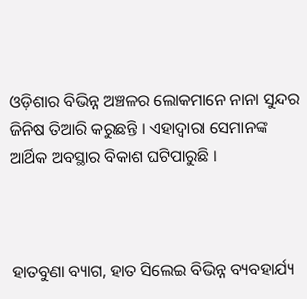ଓଡ଼ିଶାର ବିଭିନ୍ନ ଅଞ୍ଚଳର ଲୋକମାନେ ନାନା ସୁନ୍ଦର ଜିନିଷ ତିଆରି କରୁଛନ୍ତି । ଏହାଦ୍ୱାରା ସେମାନଙ୍କ ଆର୍ଥିକ ଅବସ୍ଥାର ବିକାଶ ଘଟିପାରୁଛି ।



ହାତବୁଣା ବ୍ୟାଗ, ହାତ ସିଲେଇ ବିଭିନ୍ନ ବ୍ୟବହାର୍ଯ୍ୟ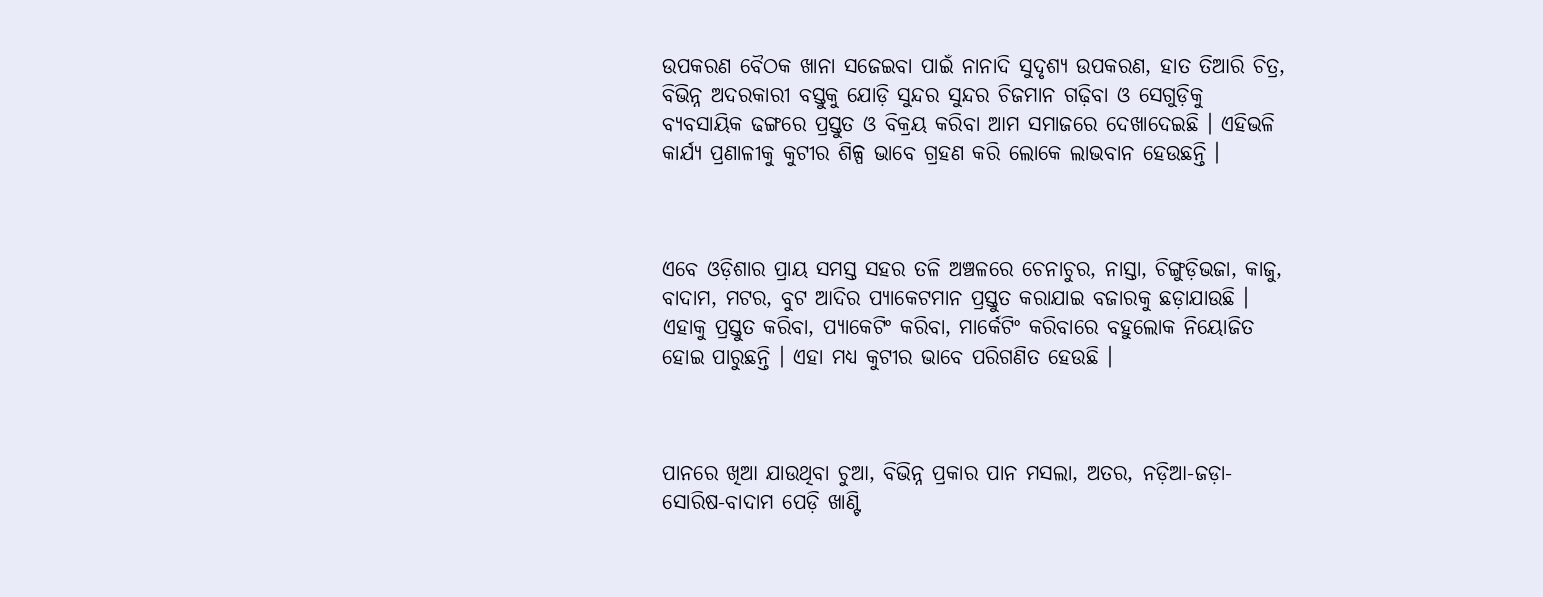ଉପକରଣ ବୈଠକ ଖାନା ସଜେଇବା ପାଇଁ ନାନାଦି ସୁଦୃଶ୍ୟ ଉପକରଣ, ହାତ ତିଆରି ଚିତ୍ର, ବିଭିନ୍ନ ଅଦରକାରୀ ବସ୍ତୁକୁ ଯୋଡ଼ି ସୁନ୍ଦର ସୁନ୍ଦର ଚିଜମାନ ଗଢ଼ିବା ଓ ସେଗୁଡ଼ିକୁ ବ୍ୟବସାୟିକ ଢଙ୍ଗରେ ପ୍ରସ୍ତୁତ ଓ ବିକ୍ରୟ କରିବା ଆମ ସମାଜରେ ଦେଖାଦେଇଛି । ଏହିଭଳି କାର୍ଯ୍ୟ ପ୍ରଣାଳୀକୁ କୁଟୀର ଶିଳ୍ପ ଭାବେ ଗ୍ରହଣ କରି ଲୋକେ ଲାଭବାନ ହେଉଛନ୍ତି ।



ଏବେ ଓଡ଼ିଶାର ପ୍ରାୟ ସମସ୍ତ ସହର ତଳି ଅଞ୍ଚଳରେ ଚେନାଚୁର, ନାସ୍ତା, ଚିଙ୍ଗୁଡ଼ିଭଜା, କାଜୁ, ବାଦାମ, ମଟର, ବୁଟ ଆଦିର ପ୍ୟାକେଟମାନ ପ୍ରସ୍ତୁତ କରାଯାଇ ବଜାରକୁ ଛଡ଼ାଯାଉଛି । ଏହାକୁ ପ୍ରସ୍ତୁତ କରିବା, ପ୍ୟାକେଟିଂ କରିବା, ମାର୍କେଟିଂ କରିବାରେ ବହୁଲୋକ ନିୟୋଜିତ ହୋଇ ପାରୁଛନ୍ତି । ଏହା ମଧ୍ୟ କୁଟୀର ଭାବେ ପରିଗଣିତ ହେଉଛି ।



ପାନରେ ଖିଆ ଯାଉଥିବା ଚୁଆ, ବିଭିନ୍ନ ପ୍ରକାର ପାନ ମସଲା, ଅତର, ନଡ଼ିଆ-ଜଡ଼ା-ସୋରିଷ-ବାଦାମ ପେଡ଼ି ଖାଣ୍ଟି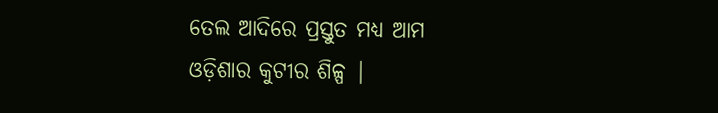ତେଲ ଆଦିରେ ପ୍ରସ୍ତୁତ ମଧ୍ୟ ଆମ ଓଡ଼ିଶାର କୁଟୀର ଶିଳ୍ପ |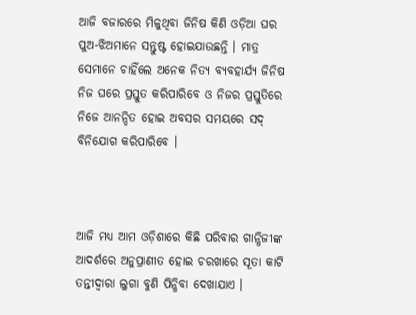ଆଜି ବଜାରରେ ମିଳୁଥିବା ଜିନିଷ କିଣି ଓଡ଼ିଆ ଘର ପୁଅ-ଝିଅମାନେ ସନ୍ତୁଷ୍ଟ ହୋଇଯାଉଛନ୍ତି । ମାତ୍ର ସେମାନେ ଚାହିଁଲେ ଅନେକ ନିତ୍ୟ ବ୍ୟବହାର୍ଯ୍ୟ ଜିନିଷ ନିଜ ଘରେ ପ୍ରସ୍ତୁତ କରିପାରିବେ ଓ ନିଜର ପ୍ରସ୍ତୁତିରେ ନିଜେ ଆନନ୍ଦିତ ହୋଇ ଅବସର ସମୟରେ ସଦ୍ ବିନିଯୋଗ କରିପାରିବେ ।



ଆଜି ମଧ୍ୟ ଆମ ଓଡ଼ିଶାରେ କିଛି ପରିବାର ଗାନ୍ଧିଜୀଙ୍କ ଆଦର୍ଶରେ ଅନୁପ୍ରାଣୀତ ହୋଇ ଚରଖାରେ ସୂତା କାଟି ତନ୍ତୀଦ୍ଵାରା ଲୁଗା ବୁଣି ପିନ୍ଧିବା ଦେଖାଯାଏ ।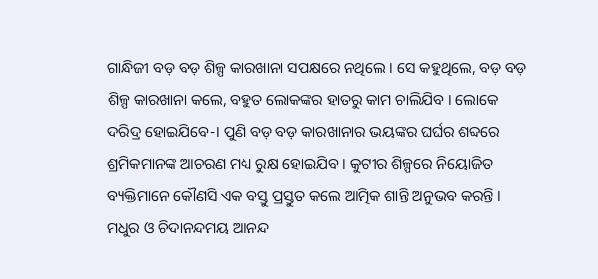ଗାନ୍ଧିଜୀ ବଡ଼ ବଡ଼ ଶିଳ୍ପ କାରଖାନା ସପକ୍ଷରେ ନଥିଲେ । ସେ କହୁଥିଲେ, ବଡ଼ ବଡ଼ ଶିଳ୍ପ କାରଖାନା କଲେ, ବହୁତ ଲୋକଙ୍କର ହାତରୁ କାମ ଚାଲିଯିବ । ଲୋକେ ଦରିଦ୍ର ହୋଇଯିବେ-। ପୁଣି ବଡ଼ ବଡ଼ କାରଖାନାର ଭୟଙ୍କର ଘର୍ଘର ଶବ୍ଦରେ ଶ୍ରମିକମାନଙ୍କ ଆଚରଣ ମଧ୍ୟ ରୁକ୍ଷ ହୋଇଯିବ । କୁଟୀର ଶିଳ୍ପରେ ନିୟୋଜିତ ବ୍ୟକ୍ତିମାନେ କୌଣସି ଏକ ବସ୍ତୁ ପ୍ରସ୍ତୁତ କଲେ ଆତ୍ମିକ ଶାନ୍ତି ଅନୁଭବ କରନ୍ତି । ମଧୁର ଓ ଚିଦାନନ୍ଦମୟ ଆନନ୍ଦ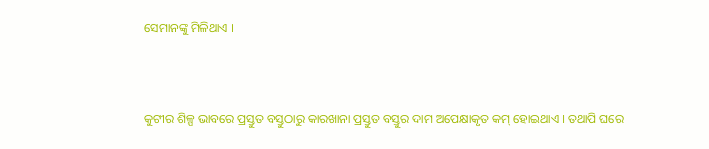ସେମାନଙ୍କୁ ମିଳିଥାଏ ।



କୁଟୀର ଶିଳ୍ପ ଭାବରେ ପ୍ରସ୍ତୁତ ବସ୍ତୁଠାରୁ କାରଖାନା ପ୍ରସ୍ତୁତ ବସ୍ତୁର ଦାମ ଅପେକ୍ଷାକୃତ କମ୍ ହୋଇଥାଏ I ତଥାପି ଘରେ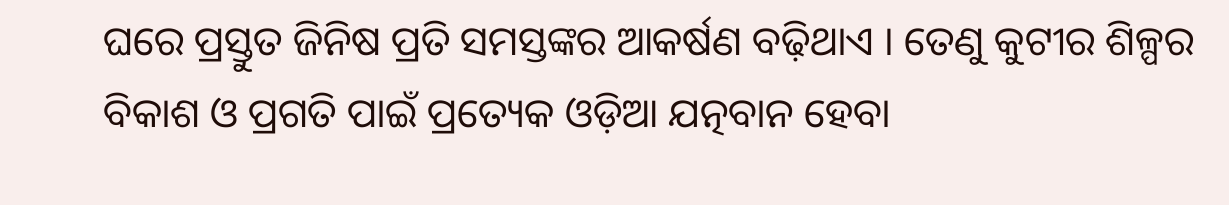ଘରେ ପ୍ରସ୍ତୁତ ଜିନିଷ ପ୍ରତି ସମସ୍ତଙ୍କର ଆକର୍ଷଣ ବଢ଼ିଥାଏ । ତେଣୁ କୁଟୀର ଶିଳ୍ପର ବିକାଶ ଓ ପ୍ରଗତି ପାଇଁ ପ୍ରତ୍ୟେକ ଓଡ଼ିଆ ଯତ୍ନବାନ ହେବା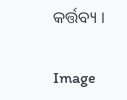କର୍ତ୍ତବ୍ୟ ।

Image